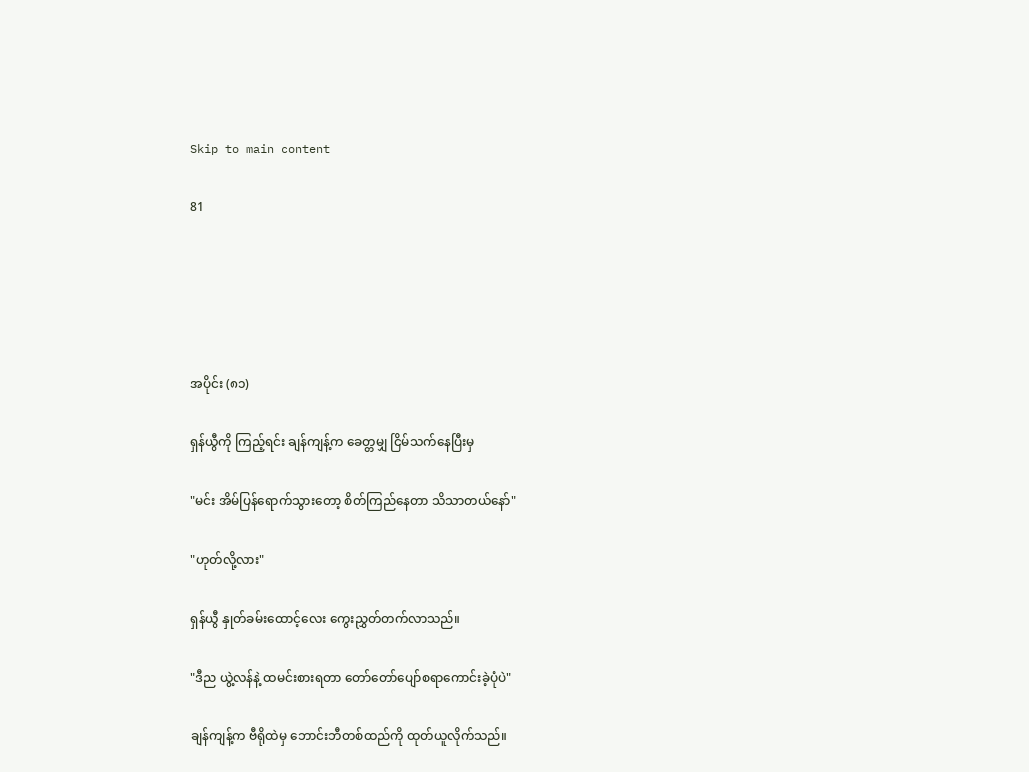Skip to main content

81





အပိုင်း (၈၁)

ရှန်ယွီကို ကြည့်ရင်း ချန်ကျန့်က ခေတ္တမျှ ငြိမ်သက်နေပြီးမှ

"မင်း အိမ်ပြန်ရောက်သွားတော့ စိတ်ကြည်နေတာ သိသာတယ်နော်"

"ဟုတ်လို့လား"

ရှန်ယွီ နှုတ်ခမ်းထောင့်လေး ကွေးညွှတ်တက်လာသည်။

"ဒီည ယွဲ့လန်နဲ့ ထမင်းစားရတာ တော်တော်ပျော်စရာကောင်းခဲ့ပုံပဲ"

ချန်ကျန့်က ဗီရိုထဲမှ ဘောင်းဘီတစ်ထည်ကို ထုတ်ယူလိုက်သည်။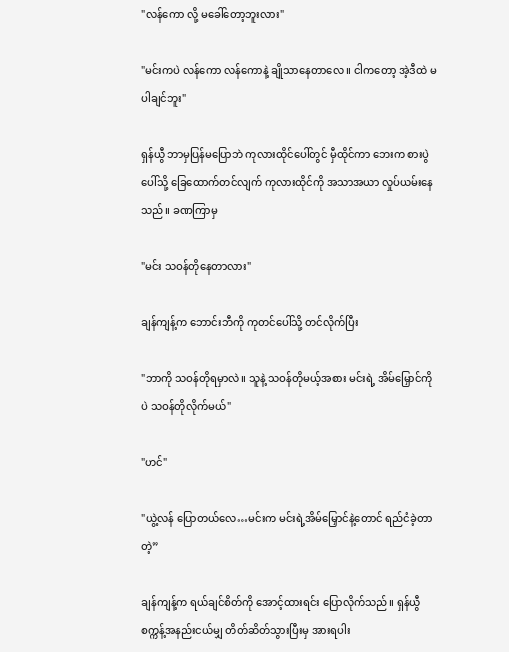"လန်ကော လို့ မခေါ်တော့ဘူးလား"

"မင်းကပဲ လန်ကော လန်ကောနဲ့ ချိုသာနေတာလေ ။ ငါကတော့ အဲ့ဒီထဲ မပါချင်ဘူး"

ရှန်ယွီ ဘာမှပြန်မပြောဘဲ ကုလားထိုင်ပေါ်တွင် မှီထိုင်ကာ ဘေးက စားပွဲပေါ်သို့ ခြေထောက်တင်လျက် ကုလားထိုင်ကို အသာအယာ လှုပ်ယမ်းနေသည်။ ခဏကြာမှ

"မင်း သဝန်တိုနေတာလား"

ချန်ကျန့်က ဘောင်းဘီကို ကုတင်ပေါ်သို့ တင်လိုက်ပြီး

"ဘာကို သဝန်တိုရမှာလဲ။ သူနဲ့ သဝန်တိုမယ့်အစား မင်းရဲ့ အိမ်မြှောင်ကိုပဲ သဝန်တိုလိုက်မယ်"

"ဟင်"

"ယွဲ့လန် ပြောတယ်လေ…မင်းက မင်းရဲ့အိမ်မြှောင်နဲ့တောင် ရည်ငံခဲ့တာတဲ့”

ချန်ကျန့်က ရယ်ချင်စိတ်ကို အောင့်ထားရင်း ပြောလိုက်သည်။ ရှန်ယွီ စက္ကန့်အနည်းငယ်မျှ တိတ်ဆိတ်သွားပြီးမှ အားရပါး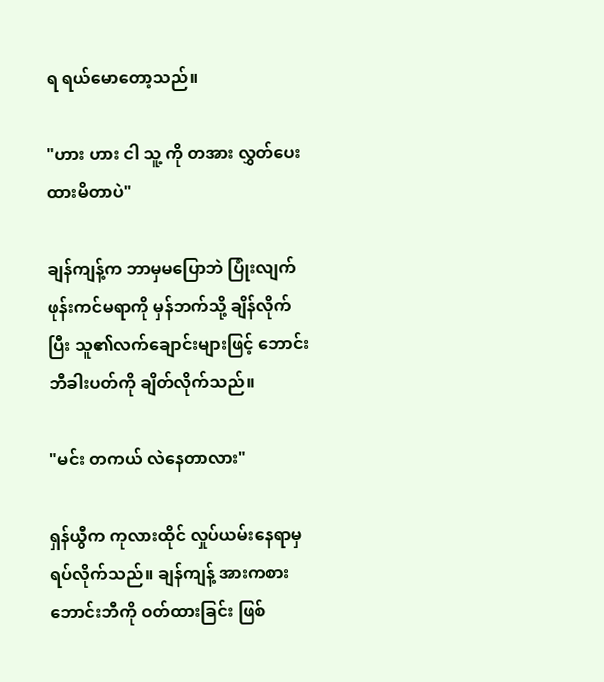ရ ရယ်မောတော့သည်။

"ဟား ဟား ငါ သူ့ ကို တအား လွှတ်ပေးထားမိတာပဲ"

ချန်ကျန့်က ဘာမှမပြောဘဲ ပြုံးလျက် ဖုန်းကင်မရာကို မှန်ဘက်သို့ ချိန်လိုက်ပြီး သူ၏လက်ချောင်းများဖြင့် ဘောင်းဘီခါးပတ်ကို ချိတ်လိုက်သည်။

"မင်း တကယ် လဲနေတာလား"

ရှန်ယွီက ကုလားထိုင် လှုပ်ယမ်းနေရာမှ ရပ်လိုက်သည်။ ချန်ကျန့် အားကစားဘောင်းဘီကို ဝတ်ထားခြင်း ဖြစ်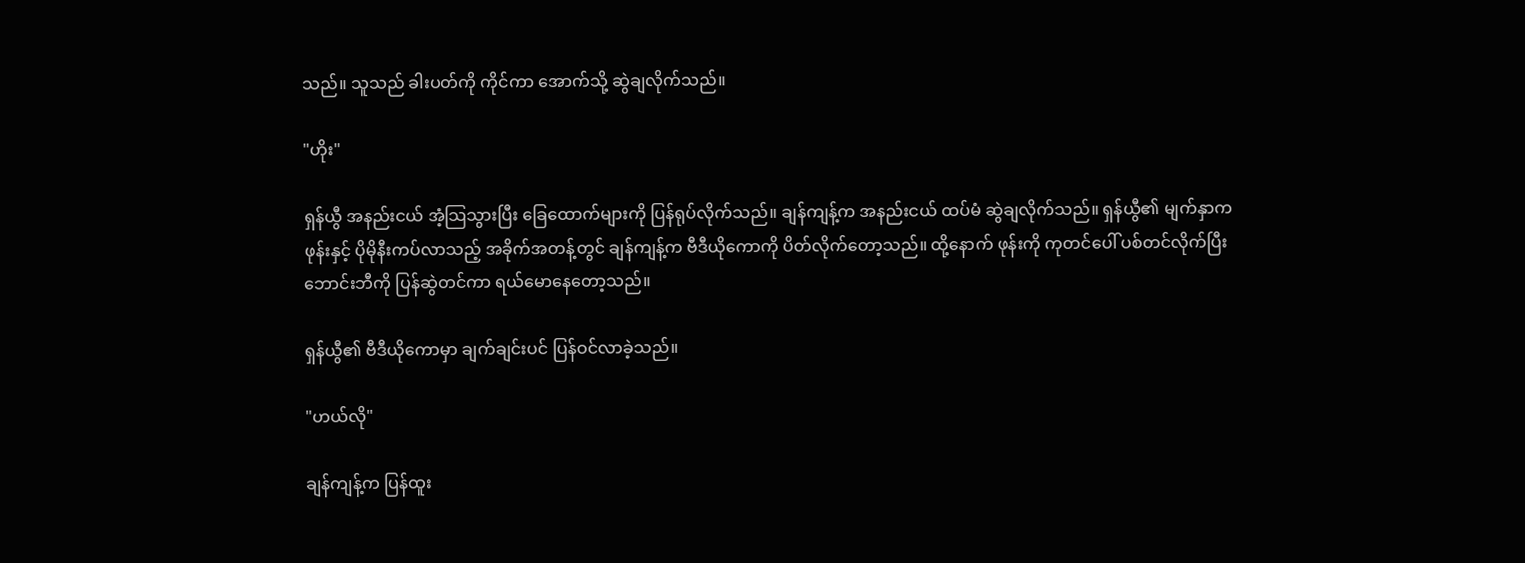သည်။ သူသည် ခါးပတ်ကို ကိုင်ကာ အောက်သို့ ဆွဲချလိုက်သည်။

"ဟိုး"

ရှန်ယွီ အနည်းငယ် အံ့သြသွားပြီး ခြေထောက်များကို ပြန်ရုပ်လိုက်သည်။ ချန်ကျန့်က အနည်းငယ် ထပ်မံ ဆွဲချလိုက်သည်။ ရှန်ယွီ၏ မျက်နှာက ဖုန်းနှင့် ပိုမိုနီးကပ်လာသည့် အခိုက်အတန့်တွင် ချန်ကျန့်က ဗီဒီယိုကောကို ပိတ်လိုက်တော့သည်။ ထို့နောက် ဖုန်းကို ကုတင်ပေါ် ပစ်တင်လိုက်ပြီး ဘောင်းဘီကို ပြန်ဆွဲတင်ကာ ရယ်မောနေတော့သည်။

ရှန်ယွီ၏ ဗီဒီယိုကောမှာ ချက်ချင်းပင် ပြန်ဝင်လာခဲ့သည်။

"ဟယ်လို"

ချန်ကျန့်က ပြန်ထူး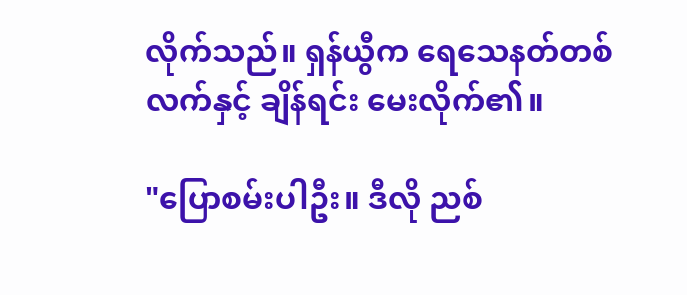လိုက်သည်။ ရှန်ယွီက ရေသေနတ်တစ်လက်နှင့် ချိန်ရင်း ‌မေးလိုက်၏။

"ပြောစမ်းပါဦး။ ဒီလို ညစ်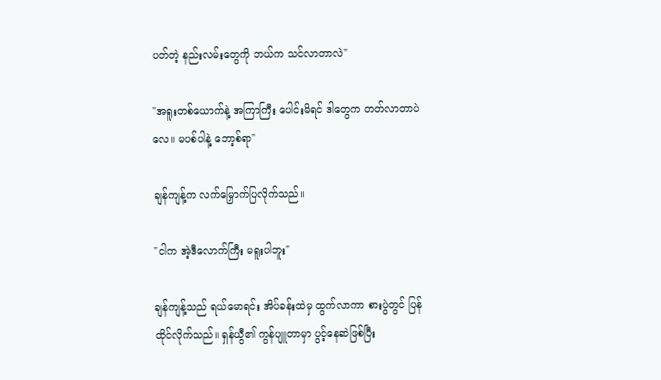ပတ်တဲ့ နည်းလမ်းတွေကို ဘယ်က သင်လာတာလဲ"

"အရူးတစ်ယောက်နဲ့ အကြာကြီး ပေါင်းမိရင် ဒါတွေက တတ်လာတာပဲလေ။ မပစ်ပါနဲ့ ဘော့စ်ရာ"

ချန်ကျန့်က လက်မြှောက်ပြလိုက်သည်။

"ငါက အဲ့ဒီလောက်ကြီး မရူးပါဘူး"

ချန်ကျန့်သည် ရယ်မောရင်း အိပ်ခန်းထဲမှ ထွက်လာကာ စားပွဲတွင် ပြန်ထိုင်လိုက်သည်။ ရှန်ယွီ၏ ကွန်ပျူတာမှာ ပွင့်နေဆဲဖြစ်ပြီး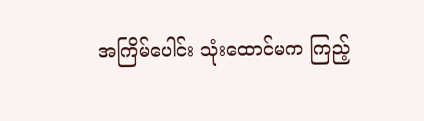အကြိမ်ပေါင်း သုံးထောင်မက ကြည့်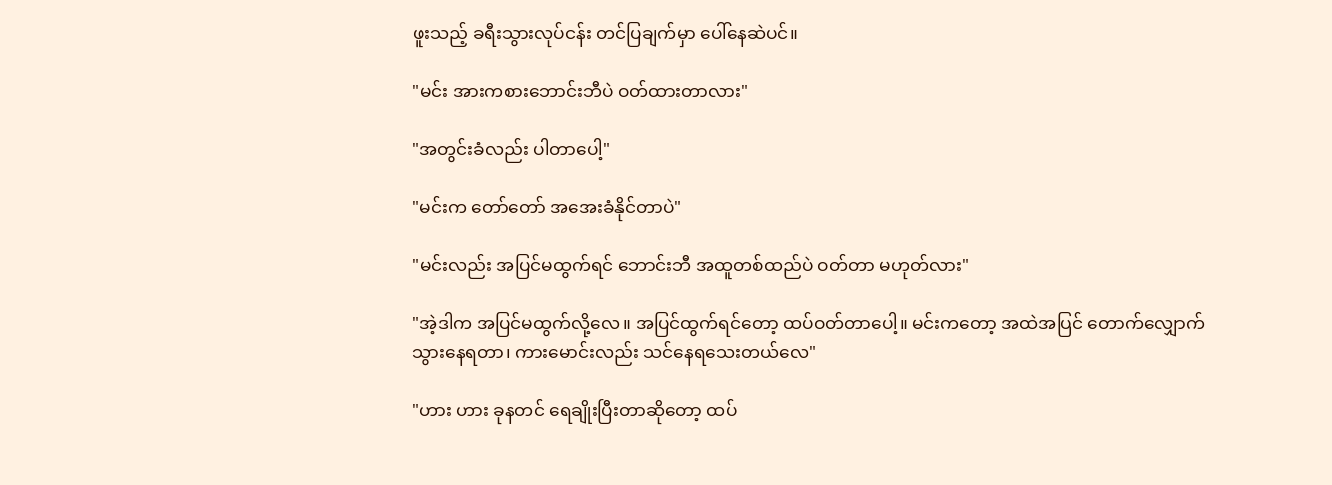ဖူးသည့် ခရီးသွားလုပ်ငန်း တင်ပြချက်မှာ ပေါ်နေဆဲပင်။

"မင်း အားကစားဘောင်းဘီပဲ ဝတ်ထားတာလား"

"အတွင်းခံလည်း ပါတာပေါ့"

"မင်းက တော်တော် အအေးခံနိုင်တာပဲ"

"မင်းလည်း အပြင်မထွက်ရင် ဘောင်းဘီ အထူတစ်ထည်ပဲ ဝတ်တာ မဟုတ်လား"

"အဲ့ဒါက အပြင်မထွက်လို့လေ။ အပြင်ထွက်ရင်တော့ ထပ်ဝတ်တာပေါ့။ မင်းကတော့ အထဲအပြင် တောက်လျှောက် သွားနေရတာ၊ ကားမောင်းလည်း သင်နေရသေးတယ်လေ"

"ဟား ဟား ခုနတင် ရေချိုးပြီးတာဆိုတော့ ထပ်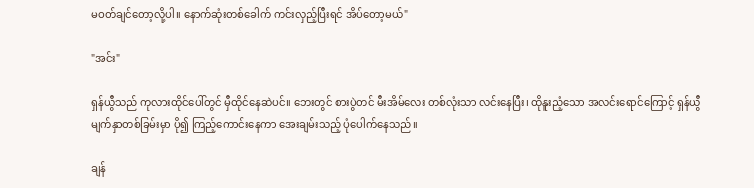မဝတ်ချင်တော့လို့ပါ။ နောက်ဆုံးတစ်ခေါက် ကင်းလှည့်ပြီးရင် အိပ်တော့မယ်"

"အင်း"

ရှန်ယွီသည် ကုလားထိုင်ပေါ်တွင် မှီထိုင်နေဆဲပင်။ ဘေးတွင် စားပွဲတင် မီးအိမ်လေး တစ်လုံးသာ လင်းနေပြီး၊ ထိုနူးညံ့သော အလင်းရောင်ကြောင့် ရှန်ယွီ မျက်နှာတစ်ခြမ်းမှာ ပို၍ ကြည့်ကောင်းနေကာ အေးချမ်းသည့် ပုံပေါက်နေသည်။

ချန်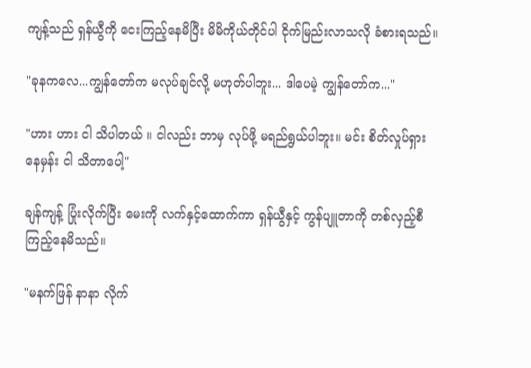ကျန့်သည် ရှန်ယွီကို ငေးကြည့်နေမိပြီး မိမိကိုယ်တိုင်ပါ ငိုက်မြည်းလာသလို ခံစားရသည်။

"ခုနကလေ...ကျွန်တော်က မလုပ်ချင်လို့ မဟုတ်ပါဘူး... ဒါပေမဲ့ ကျွန်တော်က..."

"ဟား ဟား ငါ သိပါတယ် ။ ငါလည်း ဘာမှ လုပ်ဖို့ မရည်ရွယ်ပါဘူး။ မင်း စိတ်လှုပ်ရှားနေမှန်း ငါ သိတာပေါ့"

ချန်ကျန့် ပြုံးလိုက်ပြီး မေးကို လက်နှင့်ထောက်ကာ ရှန်ယွီနှင့် ကွန်ပျူတာကို တစ်လှည့်စီ ကြည့်နေမိသည်။

"မနက်ဖြန် နာနာ လိုက်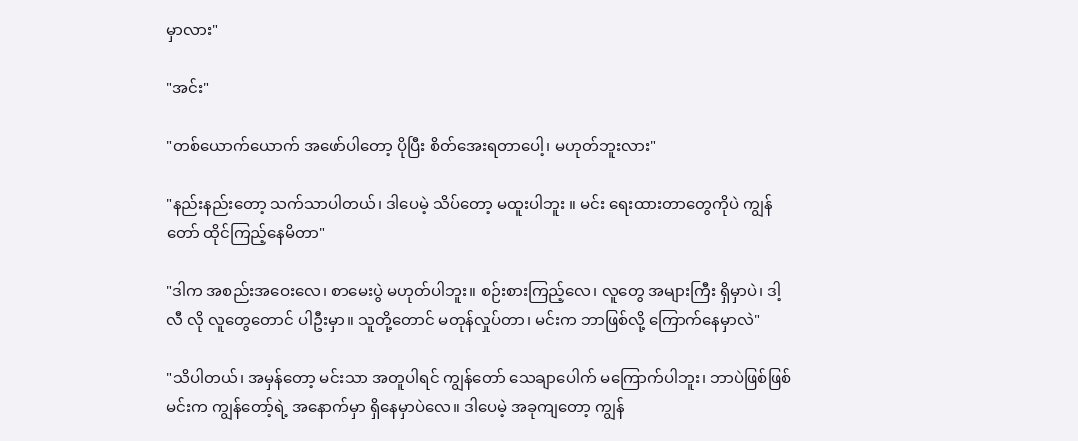မှာလား"

"အင်း"

"တစ်ယောက်ယောက် အဖော်ပါတော့ ပိုပြီး စိတ်အေးရတာပေါ့၊ မဟုတ်ဘူးလား"

"နည်းနည်းတော့ သက်သာပါတယ်၊ ဒါပေမဲ့ သိပ်တော့ မထူးပါဘူး ။ မင်း ရေးထားတာတွေကိုပဲ ကျွန်တော် ထိုင်ကြည့်နေမိတာ"

"ဒါက အစည်းအဝေးလေ၊ စာမေးပွဲ မဟုတ်ပါဘူး။ စဉ်းစားကြည့်လေ၊ လူတွေ အများကြီး ရှိမှာပဲ၊ ဒါ့လီ လို လူတွေတောင် ပါဦးမှာ။ သူတို့တောင် မတုန်လှုပ်တာ၊ မင်းက ဘာဖြစ်လို့ ကြောက်နေမှာလဲ"

"သိပါတယ်၊ အမှန်တော့ မင်းသာ အတူပါရင် ကျွန်တော် သေချာပေါက် မကြောက်ပါဘူး၊ ဘာပဲဖြစ်ဖြစ် မင်းက ကျွန်တော့်ရဲ့ အနောက်မှာ ရှိနေမှာပဲလေ။ ဒါပေမဲ့ အခုကျတော့ ကျွန်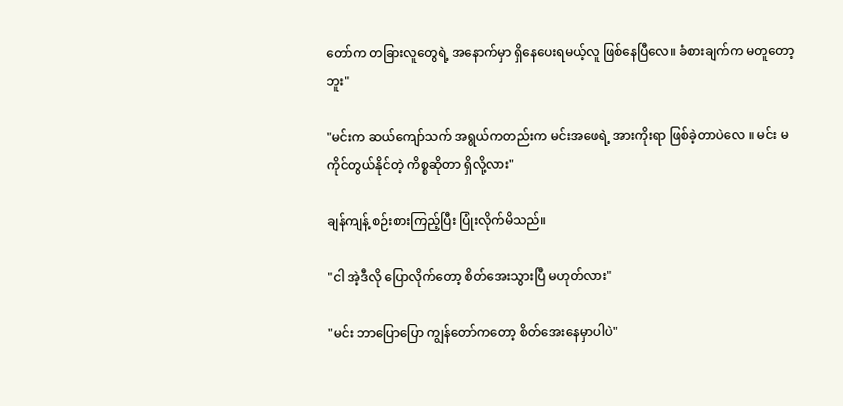တော်က တခြားလူတွေရဲ့ အနောက်မှာ ရှိနေပေးရမယ့်လူ ဖြစ်နေပြီလေ။ ခံစားချက်က မတူတော့ဘူး"

"မင်းက ဆယ်ကျော်သက် အရွယ်ကတည်းက မင်းအဖေရဲ့ အားကိုးရာ ဖြစ်ခဲ့တာပဲလေ ။ မင်း မကိုင်တွယ်နိုင်တဲ့ ကိစ္စဆိုတာ ရှိလို့လား"

ချန်ကျန့် စဉ်းစားကြည့်ပြီး ပြုံးလိုက်မိသည်။

"ငါ အဲ့ဒီလို ပြောလိုက်တော့ စိတ်အေးသွားပြီ မဟုတ်လား"

"မင်း ဘာပြောပြော ကျွန်တော်ကတော့ စိတ်အေးနေမှာပါပဲ"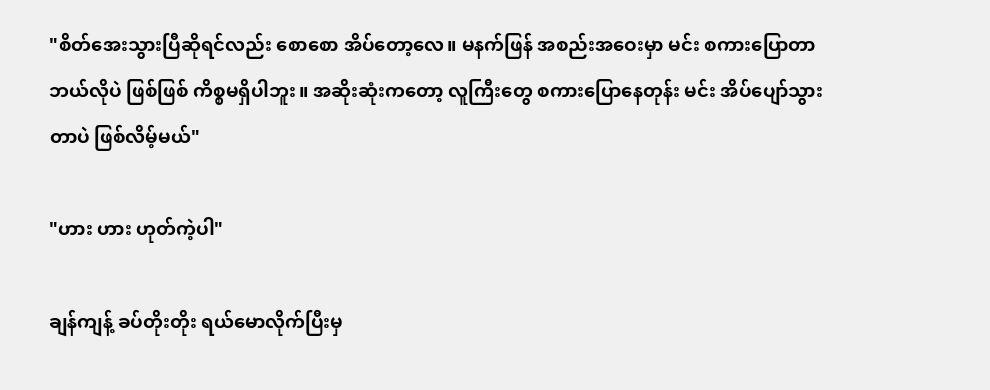"စိတ်အေးသွားပြီဆိုရင်လည်း စောစော အိပ်တော့လေ။ မနက်ဖြန် အစည်းအဝေးမှာ မင်း စကားပြောတာ ဘယ်လိုပဲ ဖြစ်ဖြစ် ကိစ္စမရှိပါဘူး။ အဆိုးဆုံးကတော့ လူကြီးတွေ စကားပြောနေတုန်း မင်း အိပ်ပျော်သွားတာပဲ ဖြစ်လိမ့်မယ်"

"ဟား ဟား ဟုတ်ကဲ့ပါ"

ချန်ကျန့် ခပ်တိုးတိုး ရယ်မောလိုက်ပြီးမှ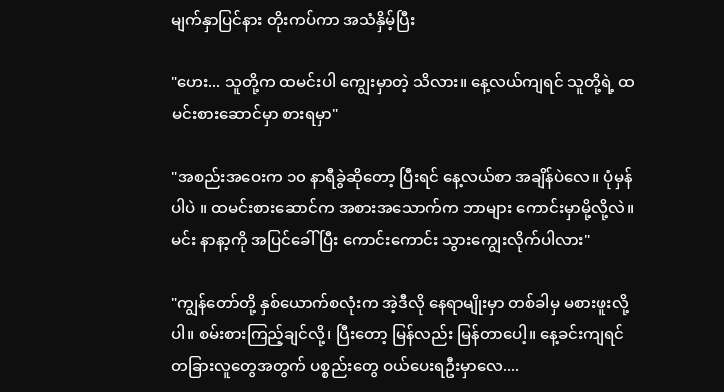မျက်နှာပြင်နား တိုးကပ်ကာ အသံနှိမ့်ပြီး

"ဟေး... သူတို့က ထမင်းပါ ကျွေးမှာတဲ့ သိလား။ နေ့လယ်ကျရင် သူတို့ရဲ့ ထမင်းစားဆောင်မှာ စားရမှာ"

"အစည်းအဝေးက ၁၀ နာရီခွဲဆိုတော့ ပြီးရင် နေ့လယ်စာ အချိန်ပဲလေ။ ပုံမှန်ပါပဲ ။ ထမင်းစားဆောင်က အစားအသောက်က ဘာများ ကောင်းမှာမို့လို့လဲ။ မင်း နာနာ့ကို အပြင်ခေါ်ပြီး ကောင်းကောင်း သွားကျွေးလိုက်ပါလား"

"ကျွန်တော်တို့ နှစ်ယောက်စလုံးက အဲ့ဒီလို နေရာမျိုးမှာ တစ်ခါမှ မစားဖူးလို့ပါ။ စမ်းစားကြည့်ချင်လို့၊ ပြီးတော့ မြန်လည်း မြန်တာပေါ့။ နေ့ခင်းကျရင် တခြားလူတွေအတွက် ပစ္စည်းတွေ ဝယ်ပေးရဦးမှာလေ....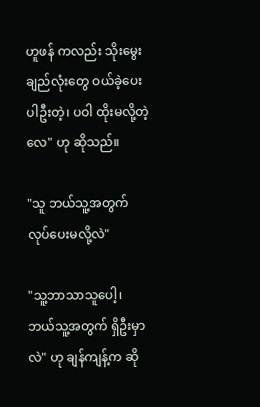ဟူဖန် ကလည်း သိုးမွေးချည်လုံးတွေ ဝယ်ခဲ့ပေးပါဦးတဲ့၊ ပဝါ ထိုးမလို့တဲ့လေ" ဟု ဆိုသည်။

"သူ ဘယ်သူ့အတွက် လုပ်ပေးမလို့လဲ"

"သူ့ဘာသာသူပေါ့၊ ဘယ်သူ့အတွက် ရှိဦးမှာလဲ" ဟု ချန်ကျန့်က ဆို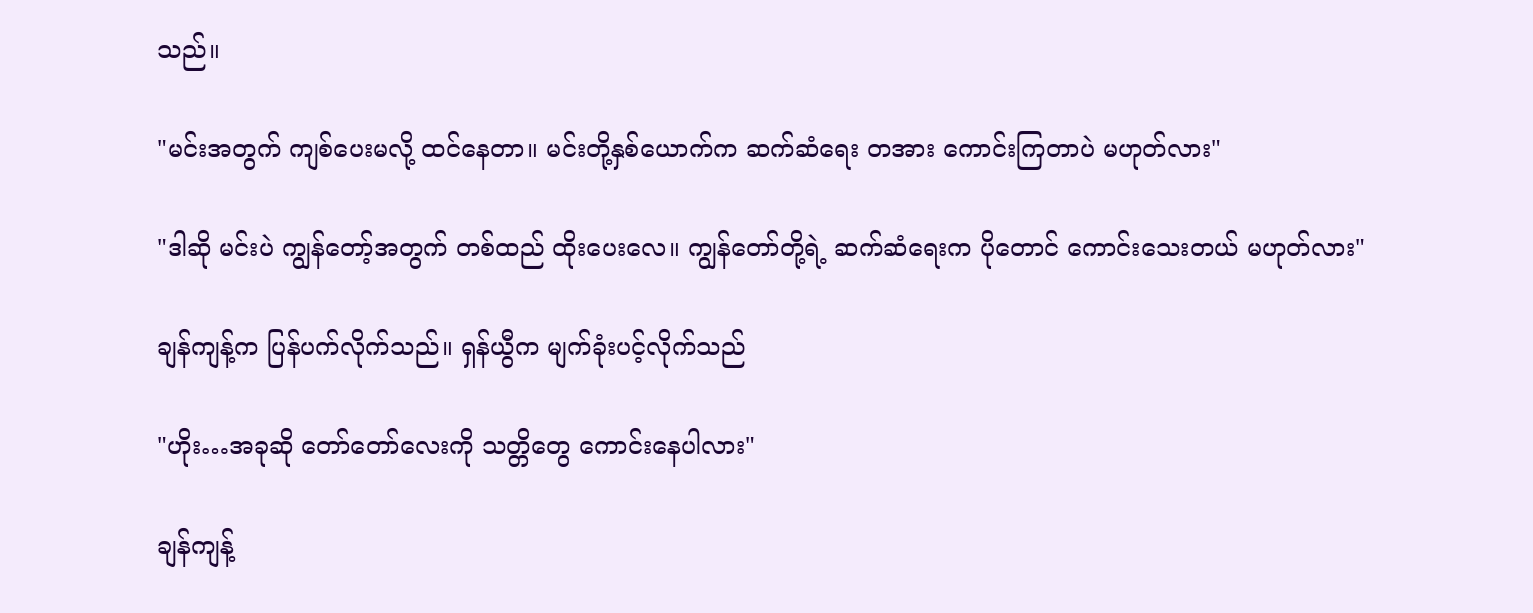သည်။

"မင်းအတွက် ကျစ်ပေးမလို့ ထင်နေတာ။ မင်းတို့နှစ်ယောက်က ဆက်ဆံရေး တအား ကောင်းကြတာပဲ မဟုတ်လား"

"ဒါဆို မင်းပဲ ကျွန်တော့်အတွက် တစ်ထည် ထိုးပေးလေ။ ကျွန်တော်တို့ရဲ့ ဆက်ဆံရေးက ပိုတောင် ကောင်းသေးတယ် မဟုတ်လား"

ချန်ကျန့်က ပြန်ပက်လိုက်သည်။ ရှန်ယွီက မျက်ခုံးပင့်လိုက်သည်

"ဟိုး…အခုဆို တော်တော်လေးကို သတ္တိတွေ ကောင်းနေပါလား"

ချန်ကျန့်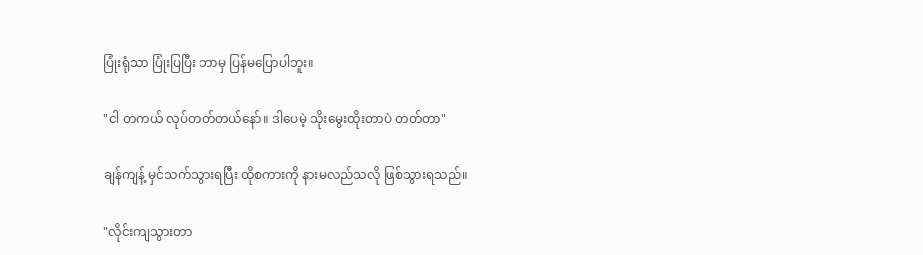ပြုံးရုံသာ ပြုံးပြပြီး ဘာမှ ပြန်မပြောပါဘူး။

"ငါ တကယ် လုပ်တတ်တယ်နော်။ ဒါပေမဲ့ သိုးမွေးထိုးတာပဲ တတ်တာ"

ချန်ကျန့် မှင်သက်သွားရပြီး ထိုစကားကို နားမလည်သလို ဖြစ်သွားရသည်။

"လိုင်းကျသွားတာ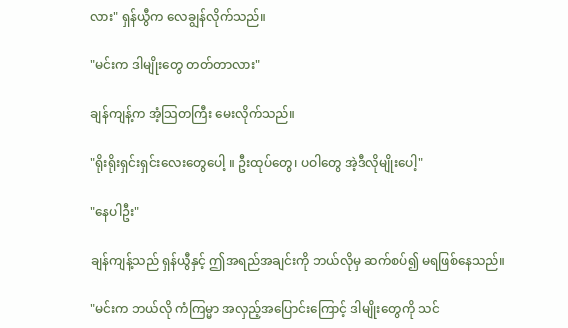လား" ရှန်ယွီက လေချွန်လိုက်သည်။

"မင်းက ဒါမျိုးတွေ တတ်တာလား"

ချန်ကျန့်က အံ့သြတကြီး မေးလိုက်သည်။

"ရိုးရိုးရှင်းရှင်းလေးတွေပေါ့ ။ ဦးထုပ်တွေ၊ ပဝါတွေ အဲ့ဒီလိုမျိုးပေါ့"

"နေပါဦး"

ချန်ကျန့်သည် ရှန်ယွီနှင့် ဤအရည်အချင်းကို ဘယ်လိုမှ ဆက်စပ်၍ မရဖြစ်နေသည်။

"မင်းက ဘယ်လို ကံကြမ္မာ အလှည့်အပြောင်းကြောင့် ဒါမျိုးတွေကို သင်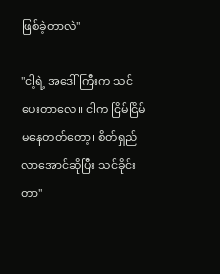ဖြစ်ခဲ့တာလဲ"

"ငါ့ရဲ့ အဒေါ်ကြီးက သင်ပေးတာလေ။ ငါက ငြိမ်ငြိမ်မနေတတ်တော့၊ စိတ်ရှည်လာအောင်ဆိုပြီး သင်ခိုင်းတာ"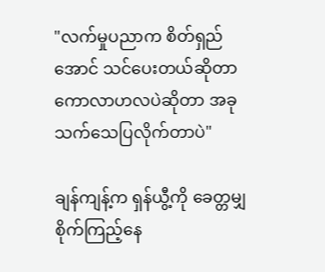"လက်မှုပညာက စိတ်ရှည်အောင် သင်ပေးတယ်ဆိုတာ ကောလာဟလပဲဆိုတာ အခု သက်သေပြလိုက်တာပဲ"

ချန်ကျန့်က ရှန်ယွီ့ကို ခေတ္တမျှ စိုက်ကြည့်နေ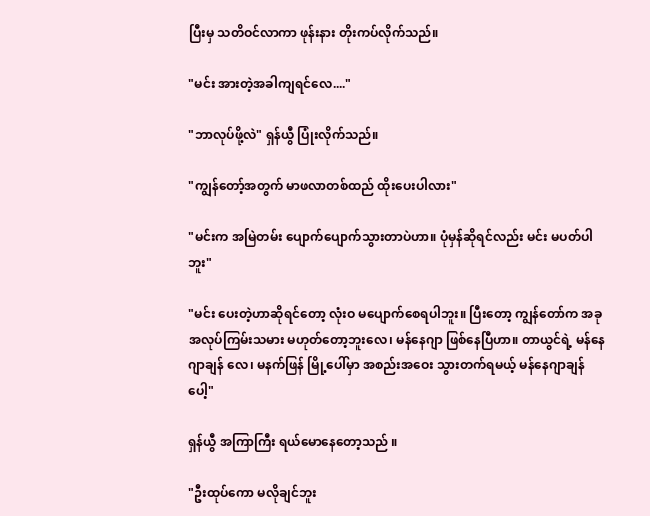ပြီးမှ သတိဝင်လာကာ ဖုန်းနား တိုးကပ်လိုက်သည်။

"မင်း အားတဲ့အခါကျရင်လေ...."

"ဘာလုပ်ဖို့လဲ" ရှန်ယွီ ပြုံးလိုက်သည်။

"ကျွန်တော့်အတွက် မာဖလာတစ်ထည် ထိုးပေးပါလား"

"မင်းက အမြဲတမ်း ပျောက်ပျောက်သွားတာပဲဟာ။ ပုံမှန်ဆိုရင်လည်း မင်း မပတ်ပါဘူး"

"မင်း ပေးတဲ့ဟာဆိုရင်တော့ လုံးဝ မပျောက်စေရပါဘူး။ ပြီးတော့ ကျွန်တော်က အခု အလုပ်ကြမ်းသမား မဟုတ်တော့ဘူးလေ၊ မန်နေဂျာ ဖြစ်နေပြီဟာ။ တာယွင်ရဲ့ မန်နေဂျာချန် လေ၊ မနက်ဖြန် မြို့ပေါ်မှာ အစည်းအဝေး သွားတက်ရမယ့် မန်နေဂျာချန် ပေါ့"

ရှန်ယွီ အကြာကြီး ရယ်မောနေတော့သည် ။

"ဦးထုပ်ကော မလိုချင်ဘူး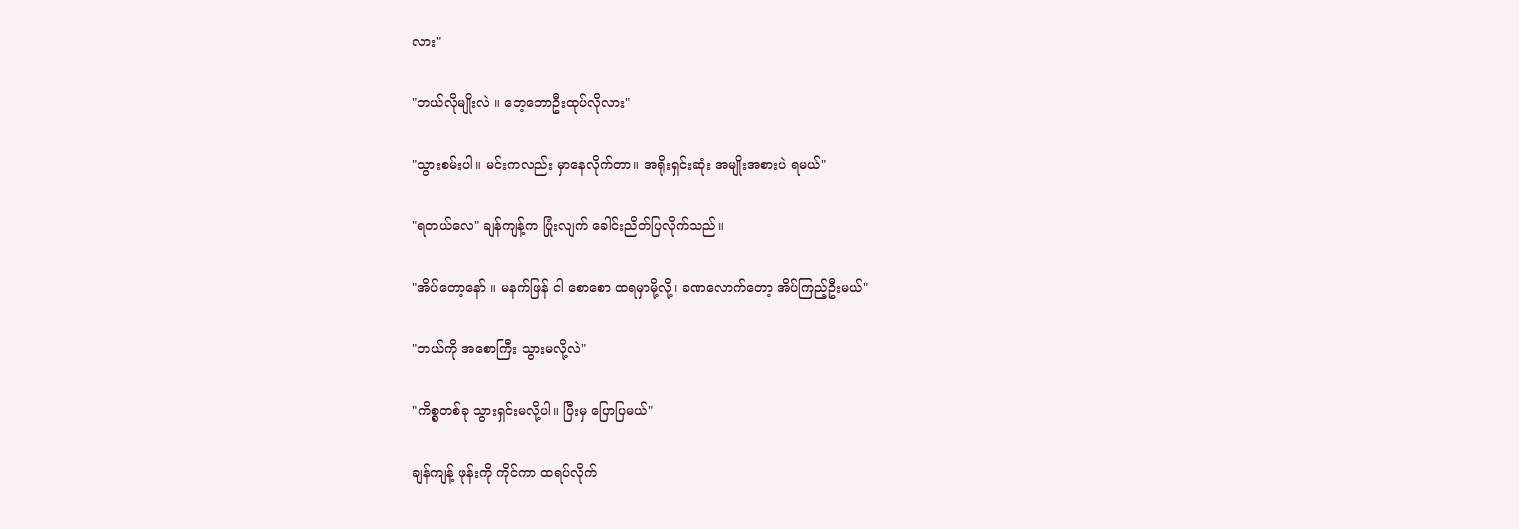လား"

"ဘယ်လိုမျိုးလဲ ။ ဘေ့ဘောဦးထုပ်လိုလား"

"သွားစမ်းပါ။ မင်းကလည်း မှာနေလိုက်တာ။ အရိုးရှင်းဆုံး အမျိုးအစားပဲ ရမယ်"

"ရတယ်လေ" ချန်ကျန့်က ပြုံးလျက် ခေါင်းညိတ်ပြလိုက်သည်။

"အိပ်တော့နော် ။ မနက်ဖြန် ငါ စောစော ထရမှာမို့လို့၊ ခဏလောက်တော့ အိပ်ကြည့်ဦးမယ်"

"ဘယ်ကို အစောကြီး သွားမလို့လဲ"

"ကိစ္စတစ်ခု သွားရှင်းမလို့ပါ။ ပြီးမှ ပြောပြမယ်"

ချန်ကျန့် ဖုန်းကို ကိုင်ကာ ထရပ်လိုက်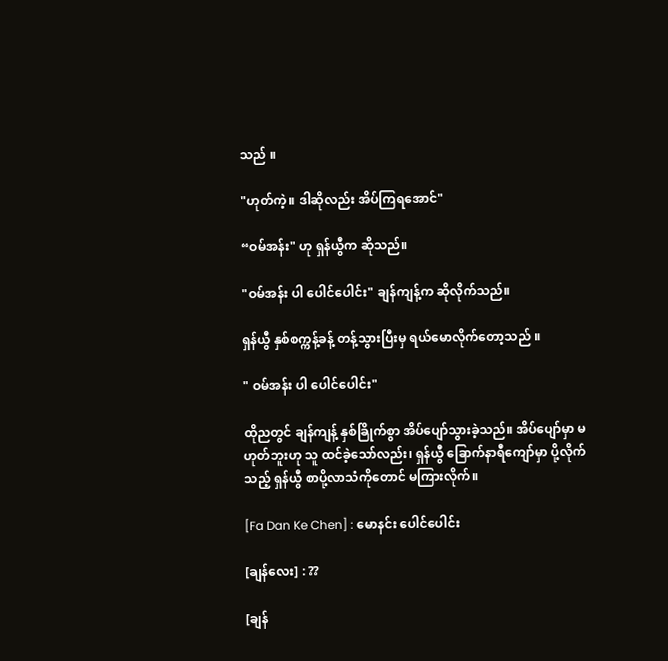သည် ။

"ဟုတ်ကဲ့။ ဒါဆိုလည်း အိပ်ကြရအောင်"

“ဝမ်အန်း" ဟု ရှန်ယွီက ဆိုသည်။

"ဝမ်အန်း ပါ ပေါင်ပေါင်း" ချန်ကျန့်က ဆိုလိုက်သည်။

ရှန်ယွီ နှစ်စက္ကန့်ခန့် တန့်သွားပြီးမှ ရယ်မောလိုက်တော့သည် ။

" ဝမ်အန်း ပါ ပေါင်ပေါင်း"

ထိုညတွင် ချန်ကျန့် နှစ်ခြိုက်စွာ အိပ်ပျော်သွားခဲ့သည်။ အိပ်ပျော်မှာ မဟုတ်ဘူးဟု သူ ထင်ခဲ့သော်လည်း၊ ရှန်ယွီ ခြောက်နာရီကျော်မှာ ပို့လိုက်သည့် ရှန်ယွီ စာပို့လာသံကိုတောင် မကြားလိုက်။

[Fa Dan Ke Chen] : မောနင်း ပေါင်ပေါင်း

[ချန်လေး] : ??

[ချန်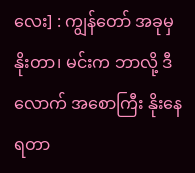လေး] : ကျွန်တော် အခုမှ နိုးတာ၊ မင်းက ဘာလို့ ဒီလောက် အစောကြီး နိုးနေရတာ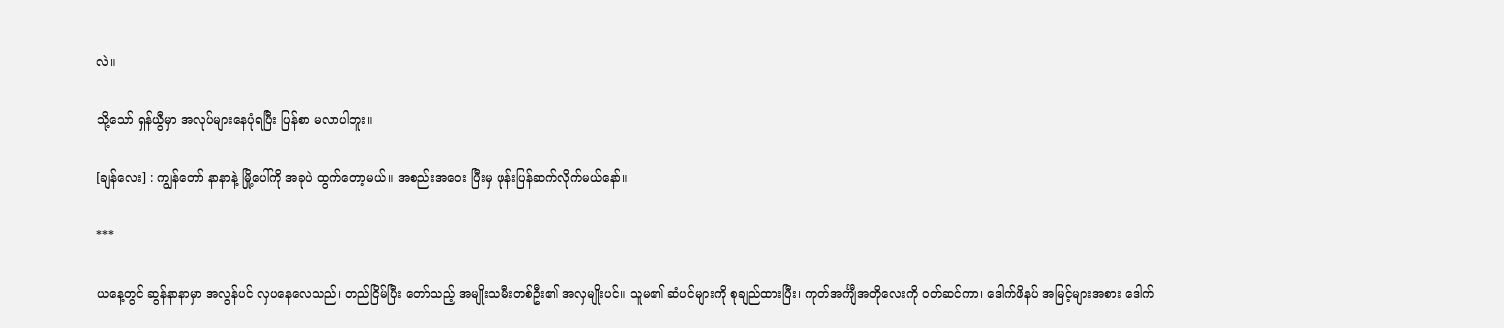လဲ။

သို့သော် ရှန်ယွီမှာ အလုပ်များနေပုံရပြီး ပြန်စာ မလာပါဘူး။

[ချန်လေး] : ကျွန်တော် နာနာနဲ့ မြို့ပေါ်ကို အခုပဲ ထွက်တော့မယ်။ အစည်းအဝေး ပြီးမှ ဖုန်းပြန်ဆက်လိုက်မယ်နော်။

***

ယနေ့တွင် ဆွန်နာနာမှာ အလွန်ပင် လှပနေလေသည်၊ တည်ငြိမ်ပြီး တော်သည့် အမျိုးသမီးတစ်ဦး၏ အလှမျိုးပင်။ သူမ၏ ဆံပင်များကို စုချည်ထားပြီး၊ ကုတ်အင်္ကျီအတိုလေးကို ဝတ်ဆင်ကာ၊ ဒေါက်ဖိနပ် အမြင့်များအစား ဒေါက်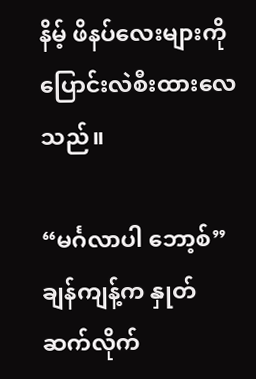နိမ့် ဖိနပ်လေးများကို ပြောင်းလဲစီးထားလေသည်။

“မင်္ဂလာပါ ဘော့စ်” ချန်ကျန့်က နှုတ်ဆက်လိုက်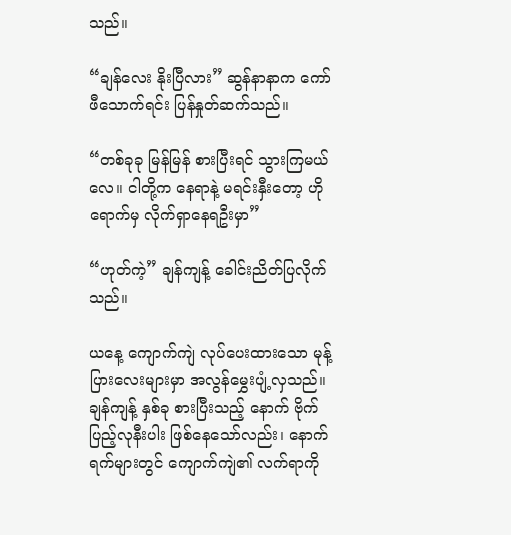သည်။

“ချန်လေး နိုးပြီလား” ဆွန်နာနာက ကော်ဖီသောက်ရင်း ပြန်နှုတ်ဆက်သည်။

“တစ်ခုခု မြန်မြန် စားပြီးရင် သွားကြမယ်လေ။ ငါတို့က နေရာနဲ့ မရင်းနှီးတော့ ဟိုရောက်မှ လိုက်ရှာနေရဦးမှာ”

“ဟုတ်ကဲ့” ချန်ကျန့် ခေါင်းညိတ်ပြလိုက်သည်။

ယနေ့ ကျောက်ကျဲ လုပ်ပေးထားသော မုန့်ပြားလေးများမှာ အလွန်မွှေးပျံ့လှသည်။ ချန်ကျန့် နှစ်ခု စားပြီးသည့် နောက် ဗိုက်ပြည့်လုနီးပါး ဖြစ်နေသော်လည်း၊ နောက်ရက်များတွင် ကျောက်ကျဲ၏ လက်ရာကို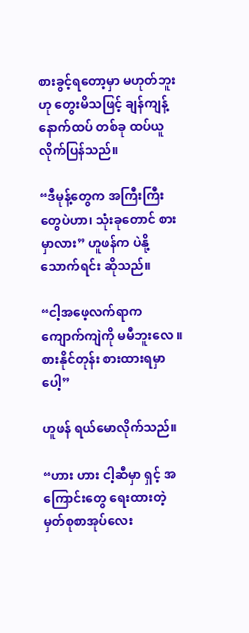စားခွင့်ရတော့မှာ မဟုတ်ဘူးဟု တွေးမိသဖြင့် ချန်ကျန့် နောက်ထပ် တစ်ခု ထပ်ယူလိုက်ပြန်သည်။

“ဒီမုန့်တွေက အကြီးကြီးတွေပဲဟာ၊ သုံးခုတောင် စားမှာလား” ဟူဖန်က ပဲနို့သောက်ရင်း ဆိုသည်။

“ငါ့အဖေ့လက်ရာက ကျောက်ကျဲကို မမီဘူးလေ ။စားနိုင်တုန်း စားထားရမှာပေါ့”

ဟူဖန် ရယ်မောလိုက်သည်။

“ဟား ဟား ငါ့ဆီမှာ ရှင့် အကြောင်းတွေ ရေးထားတဲ့ မှတ်စုစာအုပ်လေး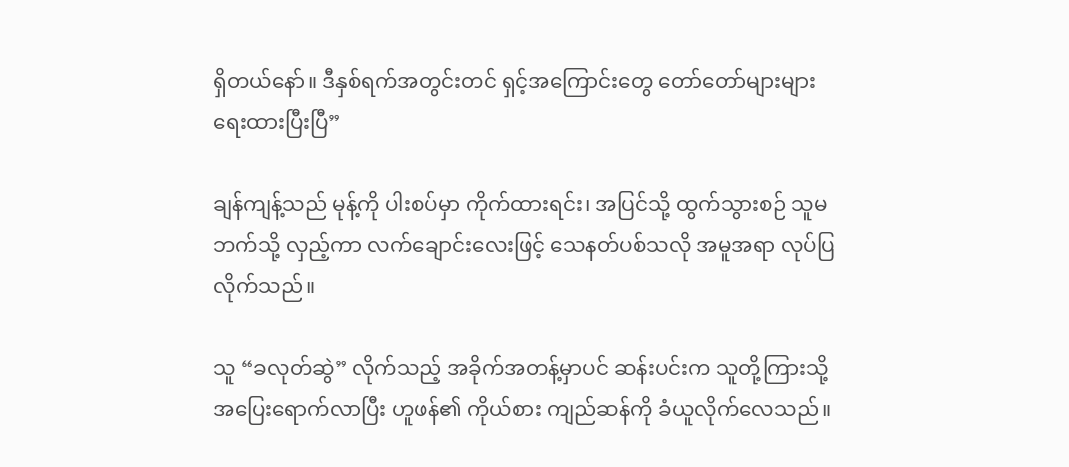ရှိတယ်နော်။ ဒီနှစ်ရက်အတွင်းတင် ရှင့်အကြောင်းတွေ တော်တော်များများ ရေးထားပြီးပြီ”

ချန်ကျန့်သည် မုန့်ကို ပါးစပ်မှာ ကိုက်ထားရင်း၊ အပြင်သို့ ထွက်သွားစဉ် သူမဘက်သို့ လှည့်ကာ လက်ချောင်းလေးဖြင့် သေနတ်ပစ်သလို အမူအရာ လုပ်ပြလိုက်သည်။

သူ “ခလုတ်ဆွဲ” လိုက်သည့် အခိုက်အတန့်မှာပင် ဆန်းပင်းက သူတို့ကြားသို့ အပြေးရောက်လာပြီး ဟူဖန်၏ ကိုယ်စား ကျည်ဆန်ကို ခံယူလိုက်လေသည်။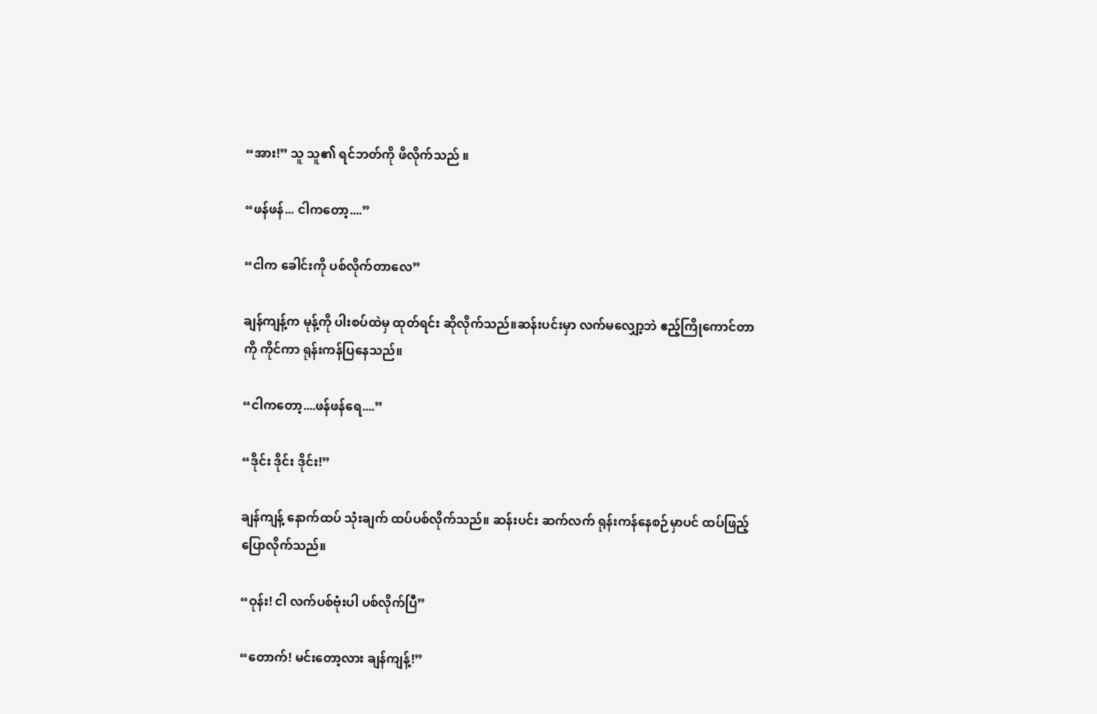“အား!” သူ သူ၏ ရင်ဘတ်ကို ဖိလိုက်သည် ။

“ဖန်ဖန်... ငါကတော့....”

“ငါက ခေါင်းကို ပစ်လိုက်တာလေ”

ချန်ကျန့်က မုန့်ကို ပါးစပ်ထဲမှ ထုတ်ရင်း ဆိုလိုက်သည်။ဆန်းပင်းမှာ လက်မလျှော့ဘဲ ဧည့်ကြိုကောင်တာကို ကိုင်ကာ ရုန်းကန်ပြနေသည်။

“ငါကတော့....ဖန်ဖန်ရေ....”

“ဒိုင်း ဒိုင်း ဒိုင်း!”

ချန်ကျန့် နောက်ထပ် သုံးချက် ထပ်ပစ်လိုက်သည်။ ဆန်းပင်း ဆက်လက် ရုန်းကန်နေစဉ်မှာပင် ထပ်ဖြည့်ပြောလိုက်သည်။

“ဝုန်း! ငါ လက်ပစ်ဗုံးပါ ပစ်လိုက်ပြီ”

“တောက်! မင်းတော့လား ချန်ကျန့်!”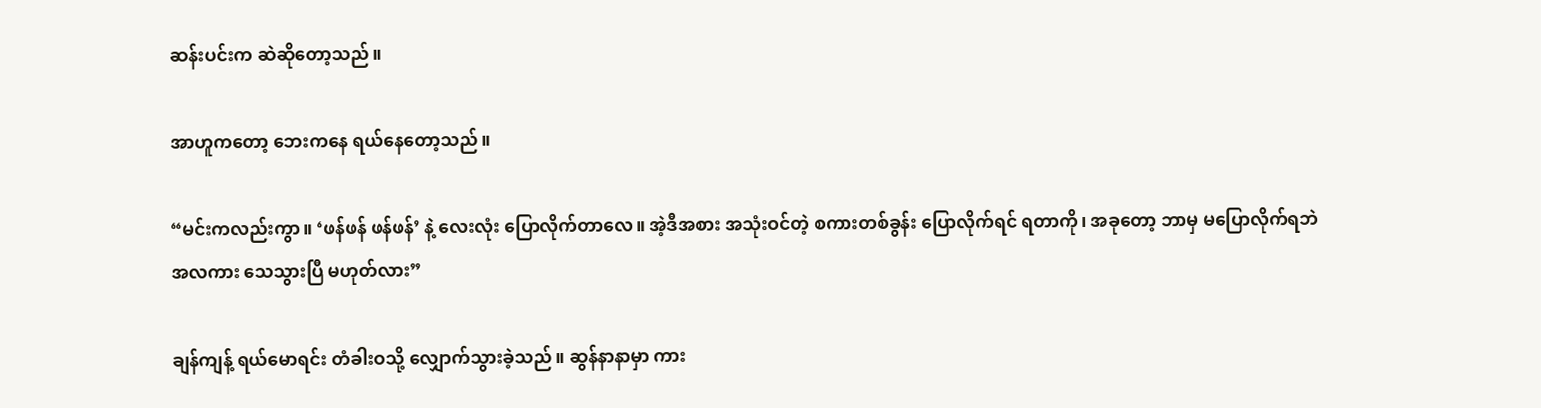ဆန်းပင်းက ဆဲဆိုတော့သည်။

အာဟူကတော့ ဘေးကနေ ရယ်နေတော့သည်။

“မင်းကလည်းကွာ။ ‘ဖန်ဖန် ဖန်ဖန်’ နဲ့ လေးလုံး ပြောလိုက်တာလေ။ အဲ့ဒီအစား အသုံးဝင်တဲ့ စကားတစ်ခွန်း ပြောလိုက်ရင် ရတာကို၊ အခုတော့ ဘာမှ မပြောလိုက်ရဘဲ အလကား သေသွားပြီ မဟုတ်လား”

ချန်ကျန့် ရယ်မောရင်း တံခါးဝသို့ လျှောက်သွားခဲ့သည်။ ဆွန်နာနာမှာ ကား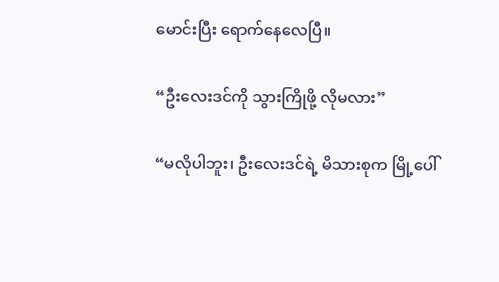မောင်းပြီး ရောက်နေလေပြီ။

“ဦးလေးဒင်ကို သွားကြိုဖို့ လိုမလား”

“မလိုပါဘူး၊ ဦးလေးဒင်ရဲ့ မိသားစုက မြို့ပေါ်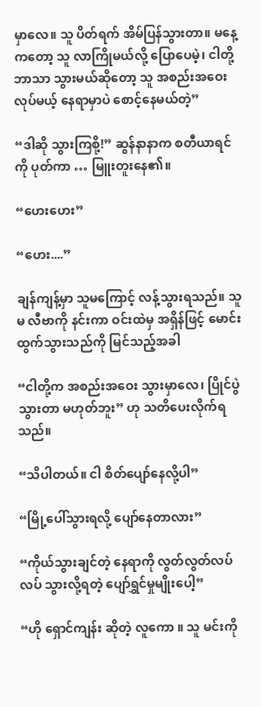မှာလေ။ သူ ပိတ်ရက် အိမ်ပြန်သွားတာ။ မနေ့ကတော့ သူ လာကြိုမယ်လို့ ပြောပေမဲ့၊ ငါတို့ဘာသာ သွားမယ်ဆိုတော့ သူ အစည်းအဝေးလုပ်မယ့် နေရာမှာပဲ စောင့်နေမယ်တဲ့”

“ဒါဆို သွားကြစို့!” ဆွန်နာနာက စတီယာရင်ကို ပုတ်ကာ … မြူးတူးနေ၏။

“ဟေးဟေး”

“ဟေး....”

ချန်ကျန့်မှာ သူမကြောင့် လန့်သွားရသည်။ သူမ လီဗာကို နင်းကာ ဝင်းထဲမှ အရှိန်ဖြင့် မောင်းထွက်သွားသည်ကို မြင်သည့်အခါ

“ငါတို့က အစည်းအဝေး သွားမှာလေ၊ ပြိုင်ပွဲ သွားတာ မဟုတ်ဘူး” ဟု သတိပေးလိုက်ရသည်။

“သိပါတယ်။ ငါ စိတ်ပျော်နေလို့ပါ”

“မြို့ပေါ်သွားရလို့ ပျော်နေတာလား”

“ကိုယ်သွားချင်တဲ့ နေရာကို လွတ်လွတ်လပ်လပ် သွားလို့ရတဲ့ ပျော်ရွှင်မှုမျိုးပေါ့”

“ဟို ရှောင်ကျန်း ဆိုတဲ့ လူကော ။ သူ မင်းကို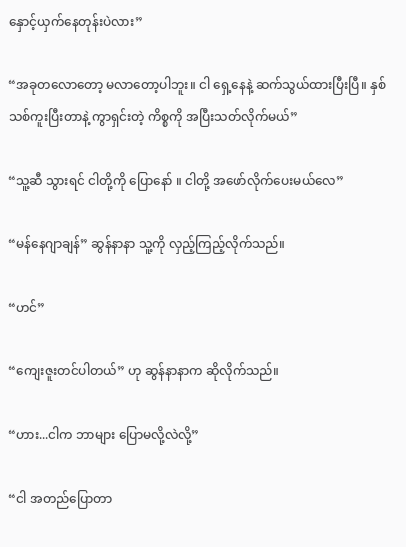နှောင့်ယှက်နေတုန်းပဲလား”

“အခုတလောတော့ မလာတော့ပါဘူး။ ငါ ရှေ့နေနဲ့ ဆက်သွယ်ထားပြီးပြီ။ နှစ်သစ်ကူးပြီးတာနဲ့ ကွာရှင်းတဲ့ ကိစ္စကို အပြီးသတ်လိုက်မယ်”

“သူ့ဆီ သွားရင် ငါတို့ကို ပြောနော် ။ ငါတို့ အဖော်လိုက်ပေးမယ်လေ”

“မန်နေဂျာချန်” ဆွန်နာနာ သူ့ကို လှည့်ကြည့်လိုက်သည်။

“ဟင်”

“ကျေးဇူးတင်ပါတယ်” ဟု ဆွန်နာနာက ဆိုလိုက်သည်။

“ဟား...ငါက ဘာများ ပြောမလို့လဲလို့”

“ငါ အတည်ပြောတာ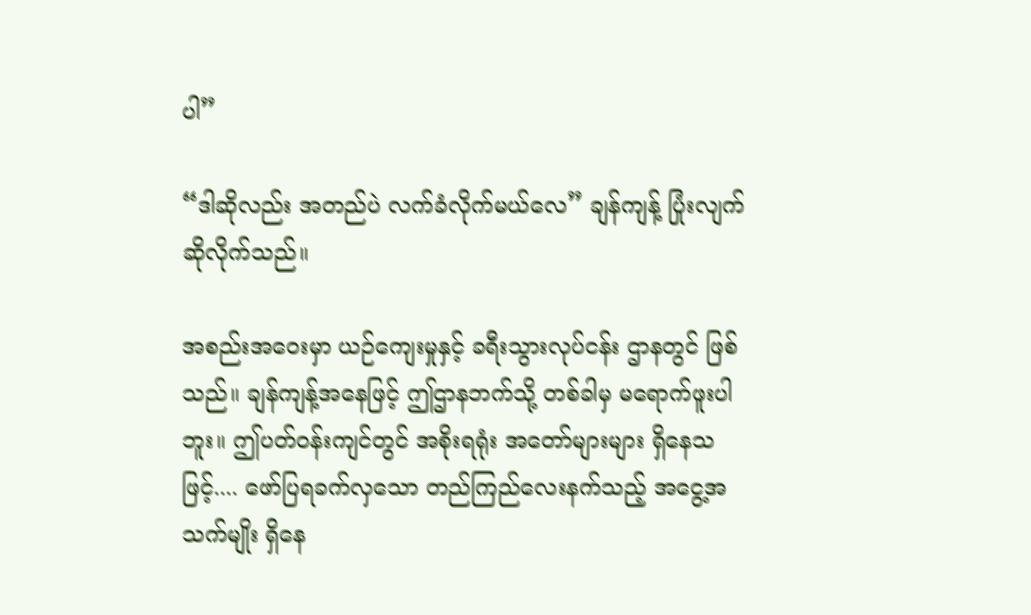ပါ”

“ဒါဆိုလည်း အတည်ပဲ လက်ခံလိုက်မယ်လေ” ချန်ကျန့် ပြုံးလျက် ဆိုလိုက်သည်။

အစည်းအဝေးမှာ ယဉ်ကျေးမှုနှင့် ခရီးသွားလုပ်ငန်း ဌာနတွင် ဖြစ်သည်။ ချန်ကျန့်အနေဖြင့် ဤဌာနဘက်သို့ တစ်ခါမှ မရောက်ဖူးပါဘူး။ ဤပတ်ဝန်းကျင်တွင် အစိုးရရုံး အတော်များများ ရှိနေသဖြင့်.... ဖော်ပြရခက်လှသော တည်ကြည်လေးနက်သည့် အငွေ့အသက်မျိုး ရှိနေ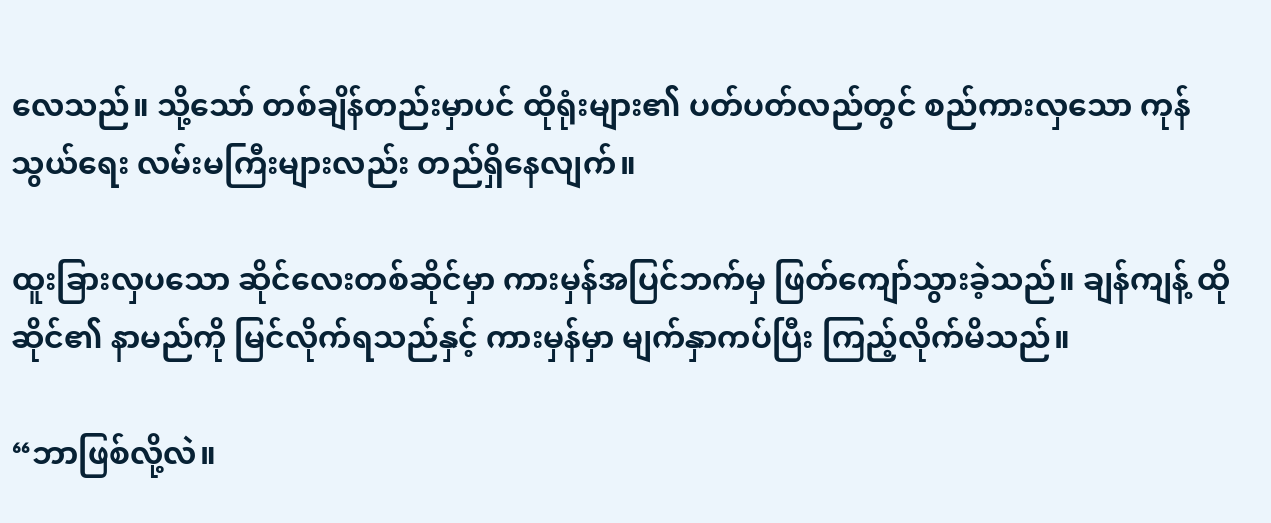လေသည်။ သို့သော် တစ်ချိန်တည်းမှာပင် ထိုရုံးများ၏ ပတ်ပတ်လည်တွင် စည်ကားလှသော ကုန်သွယ်ရေး လမ်းမကြီးများလည်း တည်ရှိနေလျက်။

ထူးခြားလှပသော ဆိုင်လေးတစ်ဆိုင်မှာ ကားမှန်အပြင်ဘက်မှ ဖြတ်ကျော်သွားခဲ့သည်။ ချန်ကျန့် ထိုဆိုင်၏ နာမည်ကို မြင်လိုက်ရသည်နှင့် ကားမှန်မှာ မျက်နှာကပ်ပြီး ကြည့်လိုက်မိသည်။

“ဘာဖြစ်လို့လဲ။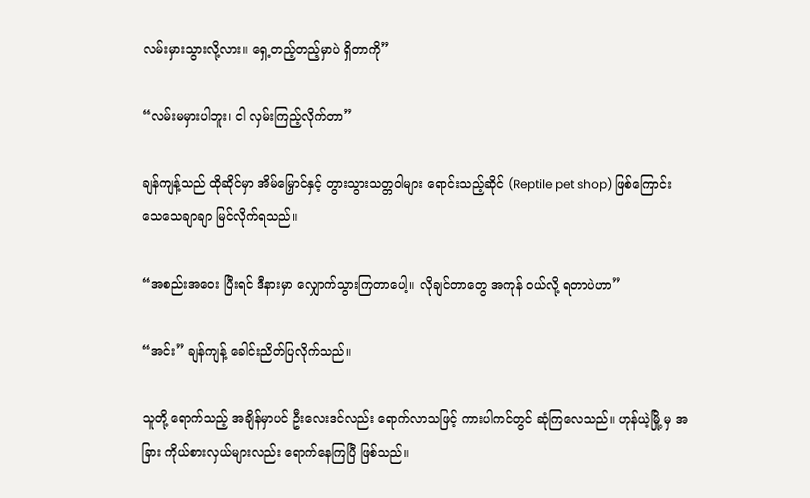လမ်းမှားသွားလို့လား။ ရှေ့တည့်တည့်မှာပဲ ရှိတာကို”

“လမ်းမမှားပါဘူး၊ ငါ လှမ်းကြည့်လိုက်တာ”

ချန်ကျန့်သည် ထိုဆိုင်မှာ အိမ်မြှောင်နှင့် တွားသွားသတ္တဝါများ ရောင်းသည့်ဆိုင် (Reptile pet shop) ဖြစ်ကြောင်း သေသေချာချာ မြင်လိုက်ရသည်။

“အစည်းအဝေး ပြီးရင် ဒီနားမှာ လျှောက်သွားကြတာပေါ့။ လိုချင်တာတွေ အကုန် ဝယ်လို့ ရတာပဲဟာ”

“အင်း” ချန်ကျန့် ခေါင်းညိတ်ပြလိုက်သည်။

သူတို့ ရောက်သည့် အချိန်မှာပင် ဦးလေးဒင်လည်း ရောက်လာသဖြင့် ကားပါကင်တွင် ဆုံကြလေသည်။ ဟုန်ယဲ့မြို့ မှ အခြား ကိုယ်စားလှယ်များလည်း ရောက်နေကြပြီ ဖြစ်သည်။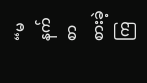“မနက်စာ စားခဲ့ကြ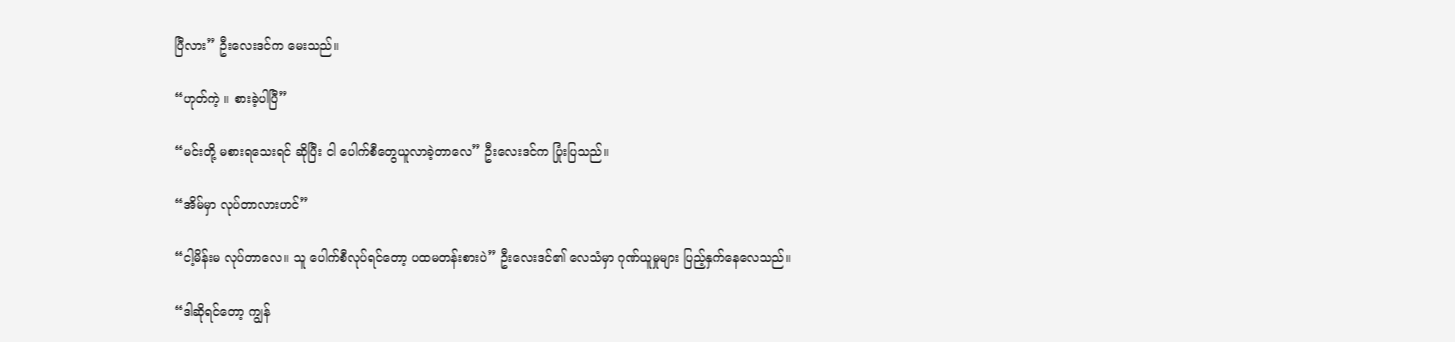ပြီလား” ဦးလေးဒင်က မေးသည်။

“ဟုတ်ကဲ့ ။ စားခဲ့ပါပြီ”

“မင်းတို့ မစားရသေးရင် ဆိုပြီး ငါ ပေါက်စီတွေယူလာခဲ့တာလေ” ဦးလေးဒင်က ပြုံးပြသည်။

“အိမ်မှာ လုပ်တာလားဟင်”

“ငါ့မိန်းမ လုပ်တာလေ။ သူ ပေါက်စီလုပ်ရင်တော့ ပထမတန်းစားပဲ” ဦးလေးဒင်၏ လေသံမှာ ဂုဏ်ယူမှုများ ပြည့်နှက်နေလေသည်။

“ဒါဆိုရင်တော့ ကျွန်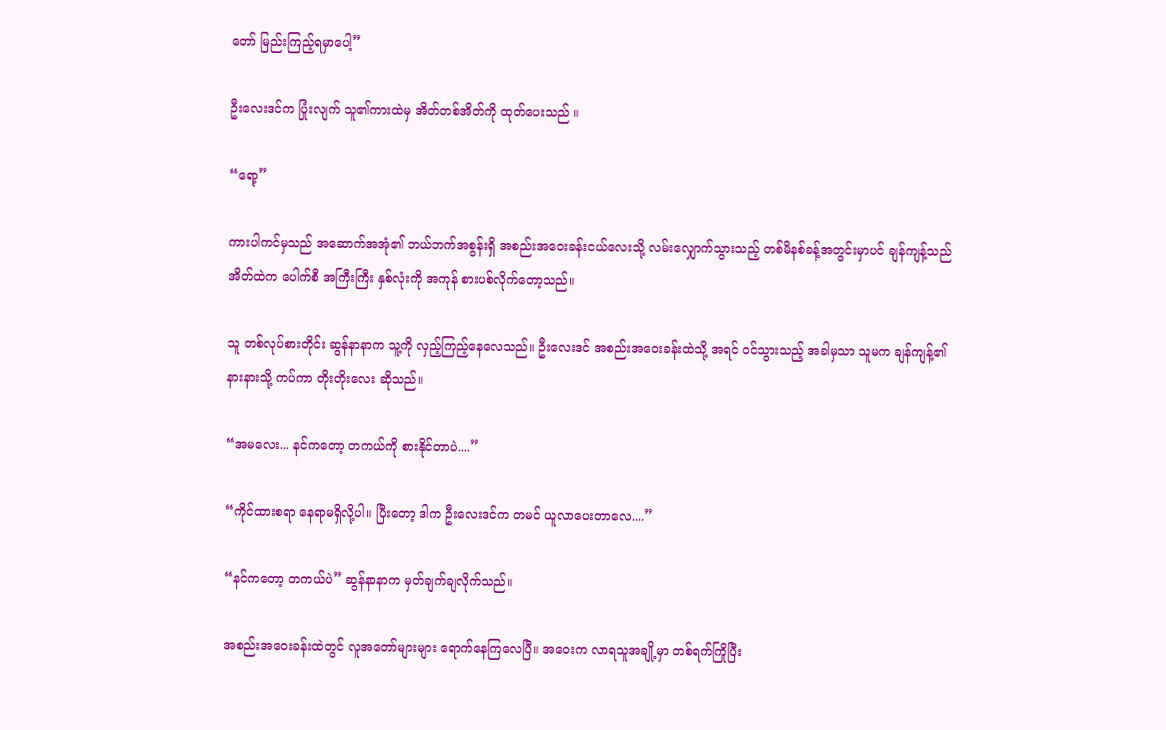တော် မြည်းကြည့်ရမှာပေါ့”

ဦးလေးဒင်က ပြုံးလျက် သူ၏ကားထဲမှ အိတ်တစ်အိတ်ကို ထုတ်ပေးသည် ။

“ရော့”

ကားပါကင်မှသည် အဆောက်အအုံ၏ ဘယ်ဘက်အစွန်းရှိ အစည်းအဝေးခန်းငယ်လေးသို့ လမ်းလျှောက်သွားသည့် တစ်မိနစ်ခန့်အတွင်းမှာပင် ချန်ကျန့်သည် အိတ်ထဲက ပေါက်စီ အကြီးကြီး နှစ်လုံးကို အကုန် စားပစ်လိုက်တော့သည်။

သူ တစ်လုပ်စားတိုင်း ဆွန်နာနာက သူ့ကို လှည့်ကြည့်နေလေသည်။ ဦးလေးဒင် အစည်းအဝေးခန်းထဲသို့ အရင် ဝင်သွားသည့် အခါမှသာ သူမက ချန်ကျန့်၏ နားနားသို့ ကပ်ကာ တိုးတိုးလေး ဆိုသည်။

“အမလေး... နင်ကတော့ တကယ်ကို စားနိုင်တာပဲ....”

“ကိုင်ထားစရာ နေရာမရှိလို့ပါ။ ပြီးတော့ ဒါက ဦးလေးဒင်က တမင် ယူလာပေးတာလေ....”

“နင်ကတော့ တကယ်ပဲ” ဆွန်နာနာက မှတ်ချက်ချလိုက်သည်။

အစည်းအဝေးခန်းထဲတွင် လူအတော်များများ ရောက်နေကြလေပြီ။ အဝေးက လာရသူအချို့မှာ တစ်ရက်ကြိုပြီး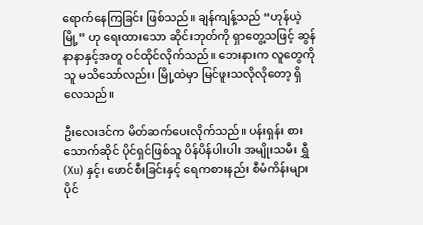ရောက်နေကြခြင်း ဖြစ်သည်။ ချန်ကျန့်သည် “ဟုန်ယဲ့မြို့” ဟု ရေးထားသော ဆိုင်းဘုတ်ကို ရှာတွေ့သဖြင့် ဆွန်နာနာနှင့်အတူ ဝင်ထိုင်လိုက်သည်။ ဘေးနားက လူတွေကို သူ မသိသော်လည်း၊ မြို့ထဲမှာ မြင်ဖူးသလိုလိုတော့ ရှိလေသည်။

ဦးလေးဒင်က မိတ်ဆက်ပေးလိုက်သည်။ ပန်းရှန်း စားသောက်ဆိုင် ပိုင်ရှင်ဖြစ်သူ ပိန်ပိန်ပါးပါး အမျိုးသမီး ရွှီ (Xu) နှင့်၊ ဖောင်စီးခြင်းနှင့် ရေကစားနည်း စီမံကိန်းများ ပိုင်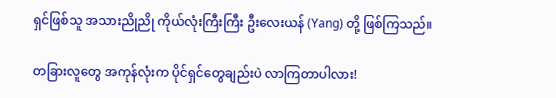ရှင်ဖြစ်သူ အသားညိုညို ကိုယ်လုံးကြီးကြီး ဦးလေးယန် (Yang) တို့ ဖြစ်ကြသည်။

တခြားလူတွေ အကုန်လုံးက ပိုင်ရှင်တွေချည်းပဲ လာကြတာပါလား!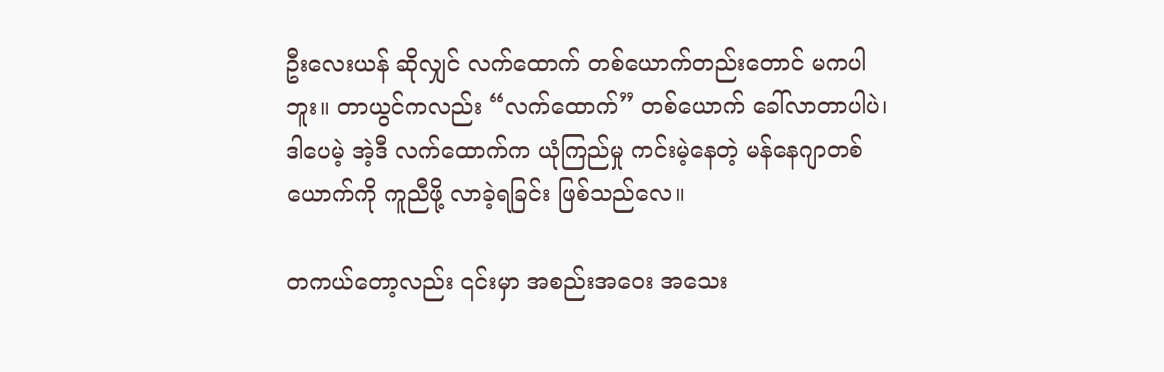ဦးလေးယန် ဆိုလျှင် လက်ထောက် တစ်ယောက်တည်းတောင် မကပါဘူး။ တာယွင်ကလည်း “လက်ထောက်” တစ်ယောက် ခေါ်လာတာပါပဲ၊ ဒါပေမဲ့ အဲ့ဒီ လက်ထောက်က ယုံကြည်မှု ကင်းမဲ့နေတဲ့ မန်နေဂျာတစ်ယောက်ကို ကူညီဖို့ လာခဲ့ရခြင်း ဖြစ်သည်လေ။

တကယ်တော့လည်း ၎င်းမှာ အစည်းအဝေး အသေး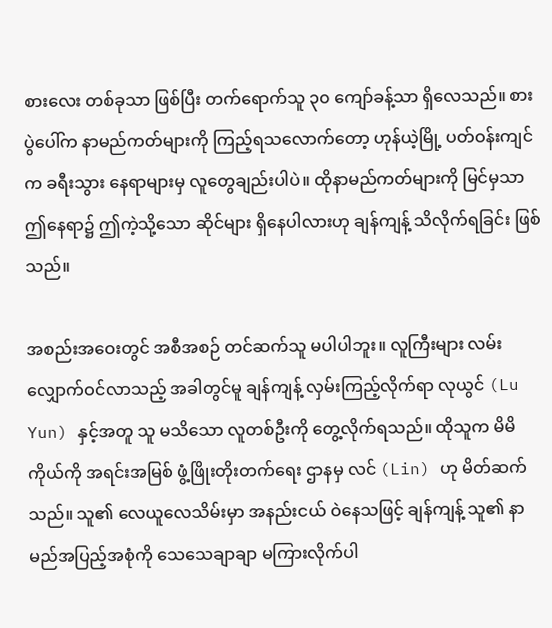စားလေး တစ်ခုသာ ဖြစ်ပြီး တက်ရောက်သူ ၃၀ ကျော်ခန့်သာ ရှိလေသည်။ စားပွဲပေါ်က နာမည်ကတ်များကို ကြည့်ရသလောက်တော့ ဟုန်ယဲ့မြို့ ပတ်ဝန်းကျင်က ခရီးသွား နေရာများမှ လူတွေချည်းပါပဲ။ ထိုနာမည်ကတ်များကို မြင်မှသာ ဤနေရာ၌ ဤကဲ့သို့သော ဆိုင်များ ရှိနေပါလားဟု ချန်ကျန့် သိလိုက်ရခြင်း ဖြစ်သည်။

အစည်းအဝေးတွင် အစီအစဉ် တင်ဆက်သူ မပါပါဘူး။ လူကြီးများ လမ်းလျှောက်ဝင်လာသည့် အခါတွင်မူ ချန်ကျန့် လှမ်းကြည့်လိုက်ရာ လုယွင် (Lu Yun) နှင့်အတူ သူ မသိသော လူတစ်ဦးကို တွေ့လိုက်ရသည်။ ထိုသူက မိမိကိုယ်ကို အရင်းအမြစ် ဖွံ့ဖြိုးတိုးတက်ရေး ဌာနမှ လင် (Lin) ဟု မိတ်ဆက်သည်။ သူ၏ လေယူလေသိမ်းမှာ အနည်းငယ် ဝဲနေသဖြင့် ချန်ကျန့် သူ၏ နာမည်အပြည့်အစုံကို သေသေချာချာ မကြားလိုက်ပါ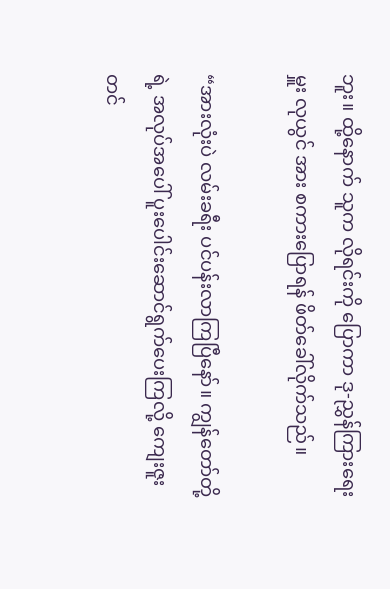ဘူး။ ထို့နောက် သူက လိုရင်းကို ပြောကာ ဒု-ညွှန်ကြားရေးမှူး လုယွင် အား စကားပြောရန် ဖိတ်ခေါ်လိုက်သည်။

“အားလုံးပဲ လမ်းခရီး ပင်ပန်းလာကြပြီနော်။ ကျွန်တော်တို့ရဲ့ အလုပ်အပေါ် ပူးပေါင်းဆောင်ရွက်ပေးကြလို့ ကျေးဇူးတင်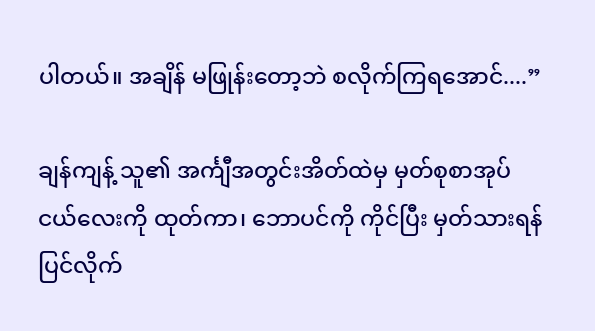ပါတယ်။ အချိန် မဖြုန်းတော့ဘဲ စလိုက်ကြရအောင်....”

ချန်ကျန့် သူ၏ အင်္ကျီအတွင်းအိတ်ထဲမှ မှတ်စုစာအုပ်ငယ်လေးကို ထုတ်ကာ၊ ဘောပင်ကို ကိုင်ပြီး မှတ်သားရန် ပြင်လိုက်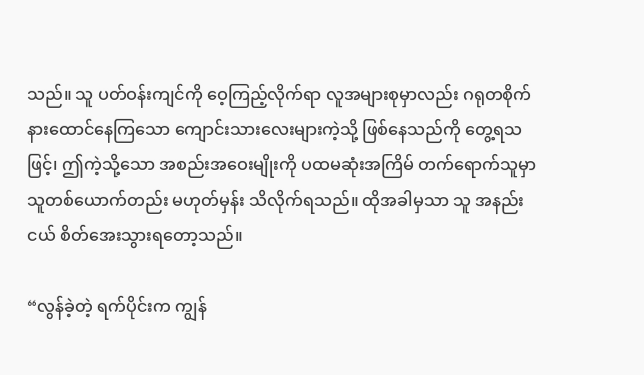သည်။ သူ ပတ်ဝန်းကျင်ကို ဝေ့ကြည့်လိုက်ရာ လူအများစုမှာလည်း ဂရုတစိုက် နားထောင်နေကြသော ကျောင်းသားလေးများကဲ့သို့ ဖြစ်နေသည်ကို တွေ့ရသဖြင့်၊ ဤကဲ့သို့သော အစည်းအဝေးမျိုးကို ပထမဆုံးအကြိမ် တက်ရောက်သူမှာ သူတစ်ယောက်တည်း မဟုတ်မှန်း သိလိုက်ရသည်။ ထိုအခါမှသာ သူ အနည်းငယ် စိတ်အေးသွားရတော့သည်။

“လွန်ခဲ့တဲ့ ရက်ပိုင်းက ကျွန်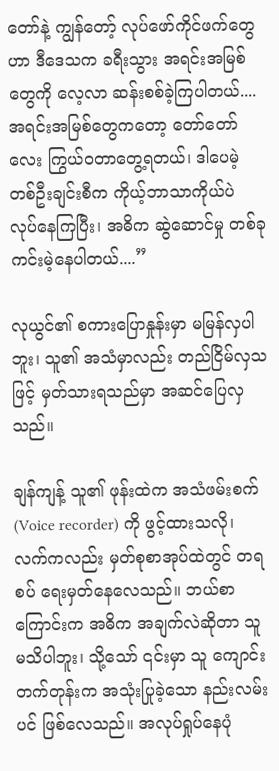တော်နဲ့ ကျွန်တော့် လုပ်ဖော်ကိုင်ဖက်တွေဟာ ဒီဒေသက ခရီးသွား အရင်းအမြစ်တွေကို လေ့လာ ဆန်းစစ်ခဲ့ကြပါတယ်.... အရင်းအမြစ်တွေကတော့ တော်တော်လေး ကြွယ်ဝတာတွေ့ရတယ်၊ ဒါပေမဲ့ တစ်ဦးချင်းစီက ကိုယ့်ဘာသာကိုယ်ပဲ လုပ်နေကြပြီး၊ အဓိက ဆွဲဆောင်မှု တစ်ခု ကင်းမဲ့နေပါတယ်....”

လုယွင်၏ စကားပြောနှုန်းမှာ မမြန်လှပါဘူး၊ သူ၏ အသံမှာလည်း တည်ငြိမ်လှသဖြင့် မှတ်သားရသည်မှာ အဆင်ပြေလှသည်။

ချန်ကျန့် သူ၏ ဖုန်းထဲက အသံဖမ်းစက် (Voice recorder) ကို ဖွင့်ထားသလို၊ လက်ကလည်း မှတ်စုစာအုပ်ထဲတွင် တရစပ် ရေးမှတ်နေလေသည်။ ဘယ်စာကြောင်းက အဓိက အချက်လဲဆိုတာ သူ မသိပါဘူး၊ သို့သော် ၎င်းမှာ သူ ကျောင်းတက်တုန်းက အသုံးပြုခဲ့သော နည်းလမ်းပင် ဖြစ်လေသည်။ အလုပ်ရှုပ်နေပုံ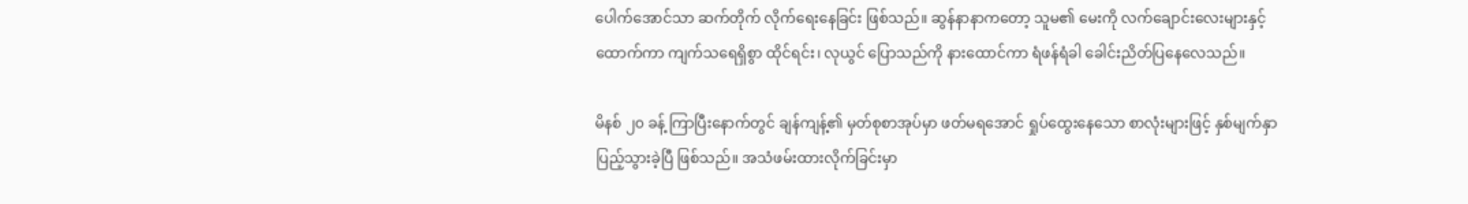ပေါက်အောင်သာ ဆက်တိုက် လိုက်ရေးနေခြင်း ဖြစ်သည်။ ဆွန်နာနာကတော့ သူမ၏ မေးကို လက်ချောင်းလေးများနှင့်ထောက်ကာ ကျက်သရေရှိစွာ ထိုင်ရင်း၊ လုယွင် ပြောသည်ကို နားထောင်ကာ ရံဖန်ရံခါ ခေါင်းညိတ်ပြနေလေသည်။

မိနစ် ၂၀ ခန့် ကြာပြီးနောက်တွင် ချန်ကျန့်၏ မှတ်စုစာအုပ်မှာ ဖတ်မရအောင် ရှုပ်ထွေးနေသော စာလုံးများဖြင့် နှစ်မျက်နှာ ပြည့်သွားခဲ့ပြီ ဖြစ်သည်။ အသံဖမ်းထားလိုက်ခြင်းမှာ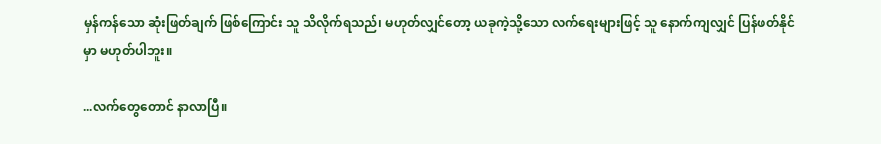မှန်ကန်သော ဆုံးဖြတ်ချက် ဖြစ်ကြောင်း သူ သိလိုက်ရသည်၊ မဟုတ်လျှင်တော့ ယခုကဲ့သို့သော လက်ရေးများဖြင့် သူ နောက်ကျလျှင် ပြန်ဖတ်နိုင်မှာ မဟုတ်ပါဘူး။

...လက်တွေတောင် နာလာပြီ။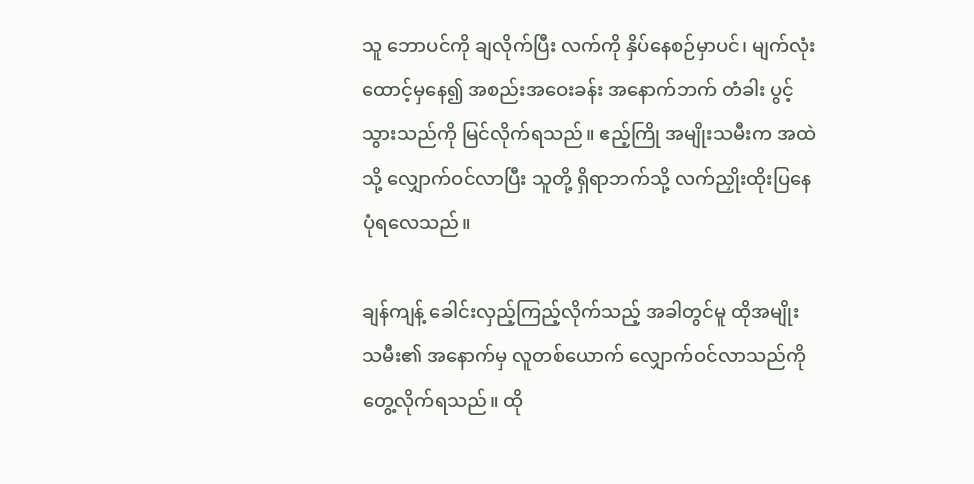သူ ဘောပင်ကို ချလိုက်ပြီး လက်ကို နှိပ်နေစဉ်မှာပင်၊ မျက်လုံးထောင့်မှနေ၍ အစည်းအဝေးခန်း အနောက်ဘက် တံခါး ပွင့်သွားသည်ကို မြင်လိုက်ရသည်။ ဧည့်ကြို အမျိုးသမီးက အထဲသို့ လျှောက်ဝင်လာပြီး သူတို့ ရှိရာဘက်သို့ လက်ညှိုးထိုးပြနေပုံရလေသည်။

ချန်ကျန့် ခေါင်းလှည့်ကြည့်လိုက်သည့် အခါတွင်မူ ထိုအမျိုးသမီး၏ အနောက်မှ လူတစ်ယောက် လျှောက်ဝင်လာသည်ကို တွေ့လိုက်ရသည်။ ထို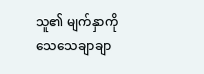သူ၏ မျက်နှာကို သေသေချာချာ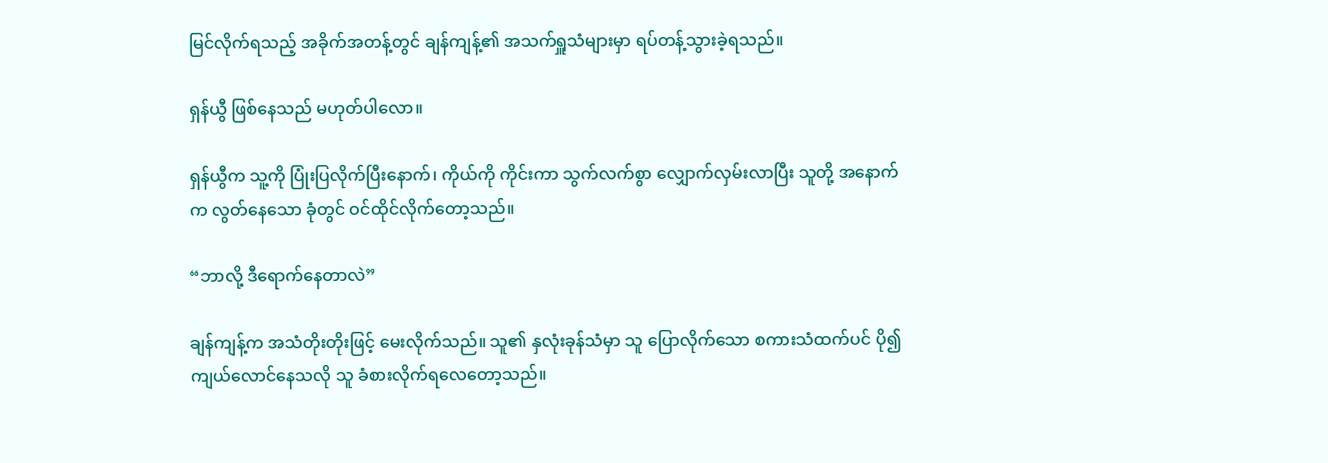မြင်လိုက်ရသည့် အခိုက်အတန့်တွင် ချန်ကျန့်၏ အသက်ရှူသံများမှာ ရပ်တန့်သွားခဲ့ရသည်။

ရှန်ယွီ ဖြစ်နေသည် မဟုတ်ပါလော။

ရှန်ယွီက သူ့ကို ပြုံးပြလိုက်ပြီးနောက်၊ ကိုယ်ကို ကိုင်းကာ သွက်လက်စွာ လျှောက်လှမ်းလာပြီး သူတို့ အနောက်က လွတ်နေသော ခုံတွင် ဝင်ထိုင်လိုက်တော့သည်။

“ဘာလို့ ဒီရောက်နေတာလဲ”

ချန်ကျန့်က အသံတိုးတိုးဖြင့် မေးလိုက်သည်။ သူ၏ နှလုံးခုန်သံမှာ သူ ပြောလိုက်သော စကားသံထက်ပင် ပို၍ ကျယ်လောင်နေသလို သူ ခံစားလိုက်ရလေတော့သည်။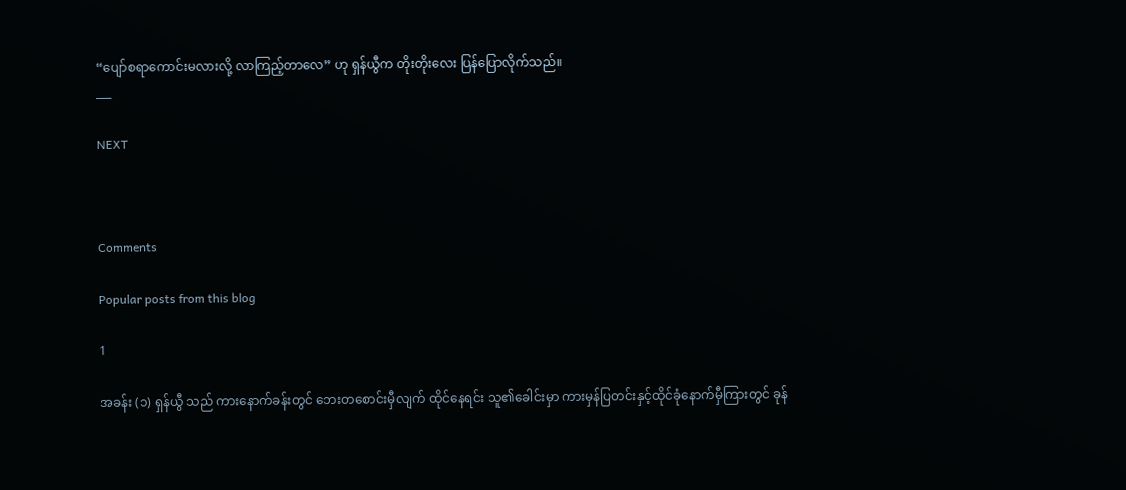“ပျော်စရာကောင်းမလားလို့ လာကြည့်တာလေ” ဟု ရှန်ယွီက တိုးတိုးလေး ပြန်ပြောလိုက်သည်။
___

NEXT



Comments

Popular posts from this blog

1

အခန်း (၁) ရှန်ယွီ သည် ကားနောက်ခန်းတွင် ဘေးတစောင်းမှီလျက် ထိုင်နေရင်း သူ၏ခေါင်းမှာ ကားမှန်ပြတင်းနှင့်ထိုင်ခုံနောက်မှီကြားတွင် ခုန်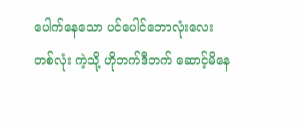ပေါက်နေသော ပင်ပေါင်ဘောလုံးလေးတစ်လုံး ကဲ့သို့ ဟိုဘက်ဒီဘက် ဆောင့်မိနေ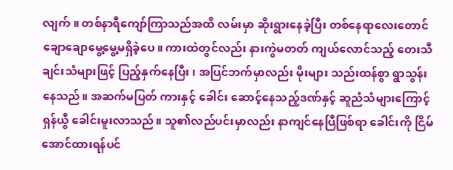လျက်။ တစ်နာရီကျော်ကြာသည်အထိ လမ်းမှာ ဆိုးရွားနေခဲ့ပြီး တစ်နေရာလေးတောင် ချောချောမွေ့မွေ့မရှိခဲ့ပေ။ ကားထဲတွင်လည်း နားကွဲမတတ် ကျယ်လောင်သည့် တေးသီချင်းသံများဖြင့် ပြည့်နှက်နေပြီး ၊ အပြင်ဘက်မှာလည်း မိုးများ သည်းထန်စွာ ရွာသွန်းနေသည်။ အဆက်မပြတ် ကားနှင့် ခေါင်း ဆောင့်နေသည့်ဒဏ်နှင့် ဆူညံသံများကြောင့် ရှန်ယွီ ခေါင်းမူးလာသည်။ သူ၏လည်ပင်းမှာလည်း နာကျင်နေပြီဖြစ်ရာ ခေါင်းကို ငြိမ်အောင်ထားရန်ပင်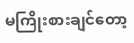မကြိုးစားချင်တော့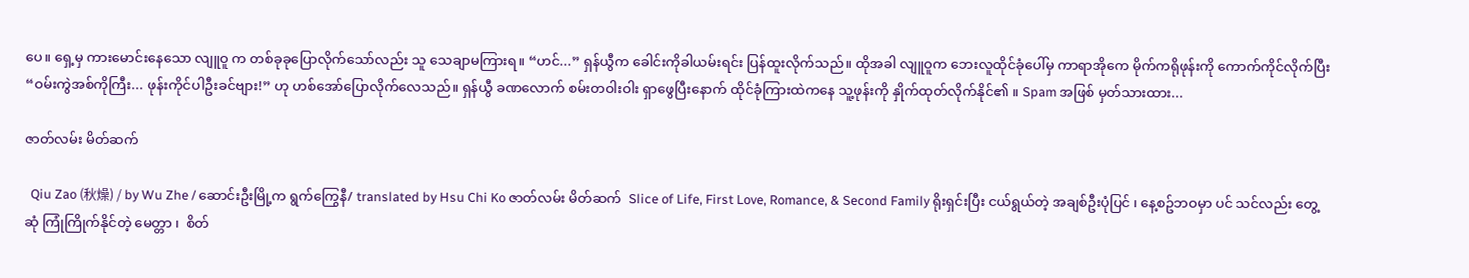ပေ။ ရှေ့မှ ကားမောင်းနေသော လျူဝူ က တစ်ခုခုပြောလိုက်သော်လည်း သူ သေချာမကြားရ။ “ဟင်...” ရှန်ယွီက ခေါင်းကိုခါယမ်းရင်း ပြန်ထူးလိုက်သည်။ ထိုအခါ လျူဝူက ဘေးလူထိုင်ခုံပေါ်မှ ကာရာအိုကေ မိုက်ကရိုဖုန်းကို ကောက်ကိုင်လိုက်ပြီး “ဝမ်းကွဲအစ်ကိုကြီး... ဖုန်းကိုင်ပါဦးခင်ဗျား!” ဟု ဟစ်အော်ပြောလိုက်လေသည်။ ရှန်ယွီ ခဏလောက် စမ်းတဝါးဝါး ရှာဖွေပြီးနောက် ထိုင်ခုံကြားထဲကနေ သူ့ဖုန်းကို နှိုက်ထုတ်လိုက်နိုင်၏ ။ Spam အဖြစ် မှတ်သားထား...

ဇာတ်လမ်း မိတ်ဆက်

  Qiu Zao (秋燥) / by Wu Zhe / ဆောင်းဦးမြို့က ရွက်ကြွေနီ/ translated by Hsu Chi Ko ဇာတ်လမ်း မိတ်ဆက်  Slice of Life, First Love, Romance, & Second Family ရိုးရှင်းပြီး ငယ်ရွယ်တဲ့ အချစ်ဦးပုံပြင် ၊ နေ့စဥ်ဘဝမှာ ပင် သင်လည်း တွေ့ဆုံ ကြုံကြိုက်နိုင်တဲ့ မေတ္တာ ၊  စိတ်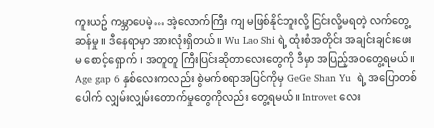ကူးယဥ် ကမ္ဘာပေမဲ့… အဲ့လောက်ကြီး ကျ မဖြစ်နိုင်ဘူးလို့ ငြင်းလို့မရတဲ့ လက်တွေ့ဆန်မှု ။ ဒီနေရာမှာ အားလုံးရှိတယ်။ Wu Lao Shi ရဲ့ ထုံးစံအတိုင်း အချင်းချင်းဖေးမ စောင့်‌ရှောက် ၊ အတူတူ ကြီးပြင်းဆိုတာလေးတွေကို ဒီမှာ အပြည့်အဝတွေ့ရမယ်။ Age gap 6 နှစ်လေးကလည်း စွဲမက်စရာအပြင်ကိုမှ GeGe Shan Yu  ရဲ့ အပြောတစ်ပေါက် လျှမ်းလျှမ်းတောက်မှုတွေကိုလည်း တွေ့ရမယ်။ Introvet လေး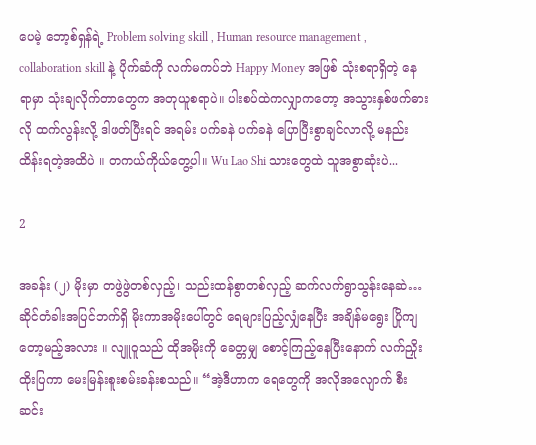ပေမဲ့ ဘော့စ်ရှန်ရဲ့ Problem solving skill , Human resource management , collaboration skill နဲ့ ပိုက်ဆံကို လက်မကပ်ဘဲ Happy Money အဖြစ် သုံးစရာရှိတဲ့ နေရာမှာ သုံးချလိုက်တာတွေက အတုယူစရာပဲ။ ပါးစပ်ထဲကလျှာကတော့ အသွားနှစ်ဖက်ဓားလို ထက်လွန်းလို့ ဒါဖတ်ပြီးရင် အရမ်း ပက်ခနဲ ပက်ခနဲ ပြောပြီးစွာချင်လာလို့ မနည်းထိန်းရတဲ့အထိပဲ ။ တကယ်ကိုယ်တွေ့ပါ။ Wu Lao Shi သားတွေထဲ သူအစွာဆုံးပဲ...

2

အခန်း (၂) မိုးမှာ တဖွဲဖွဲတစ်လှည့်၊ သည်းထန်စွာတစ်လှည့် ဆက်လက်ရွာသွန်းနေဆဲ…ဆိုင်တံခါးအပြင်ဘက်ရှိ မိုးကာအမိုးပေါ်တွင် ရေများပြည့်လျှံနေပြီး အချိန်မရွေး ပြိုကျတော့မည့်အလား ။ လျူဝူသည် ထိုအမိုးကို ခေတ္တမျှ စောင့်ကြည့်နေပြီးနောက် လက်ညှိုးထိုးပြကာ မေးမြန်းစူးစမ်းခန်းစသည်။ “အဲ့ဒီဟာက ရေတွေကို အလိုအလျောက် စီးဆင်း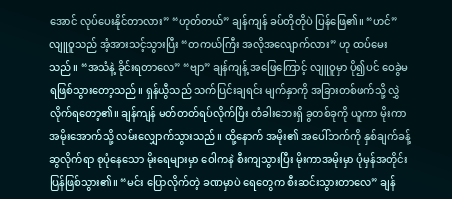အောင် လုပ်ပေးနိုင်တာလား” “ဟုတ်တယ်” ချန်ကျန် ခပ်တိုတိုပဲ ပြန်ဖြေ၏။ “ဟင်” လျူဝူသည် အံ့အားသင့်သွားပြီး “တကယ်ကြီး အလိုအလျောက်လား” ဟု ထပ်မေးသည်။ “အသံနဲ့ ခိုင်းရတာလေ” “ဗျာ” ချန်ကျန့် အဖြေကြောင့် လျူဝူမှာ ပို၍ပင် ဝေခွဲမရဖြစ်သွားတော့သည်။ ရှန်ယွီသည် သက်ပြင်းချရင်း မျက်နှာကို အခြားတစ်ဖက်သို့ လွှဲလိုက်ရ‌တော့၏။ ချန်ကျန် မတ်တတ်ရပ်လိုက်ပြီး တံခါးဘေးရှိ ခွတစ်ခုကို ယူကာ မိုးကာအမိုးအောက်သို့ လမ်းလျှောက်သွားသည်။ ထို့နောက် အမိုး၏ အပေါ်ဘက်ကို နှစ်ချက်ခန့် ဆွလိုက်ရာ စုပုံနေသော မိုးရေများမှာ ဝေါကနဲ စီးကျသွားပြီး မိုးကာအမိုးမှာ ပုံမှန်အတိုင်း ပြန်ဖြစ်သွား၏။ “မင်း ပြောလိုက်တဲ့ ခဏမှာပဲ ရေတွေက စီးဆင်းသွားတာလေ” ချန်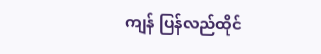ကျန် ပြန်လည်ထိုင်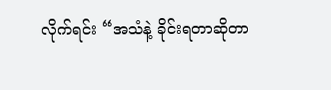လိုက်ရင်း “အသံနဲ့ ခိုင်းရတာဆိုတာ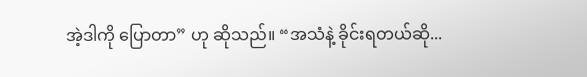အဲ့ဒါကို ပြောတာ” ဟု ဆိုသည်။ “အသံနဲ့ ခိုင်းရတယ်ဆို...